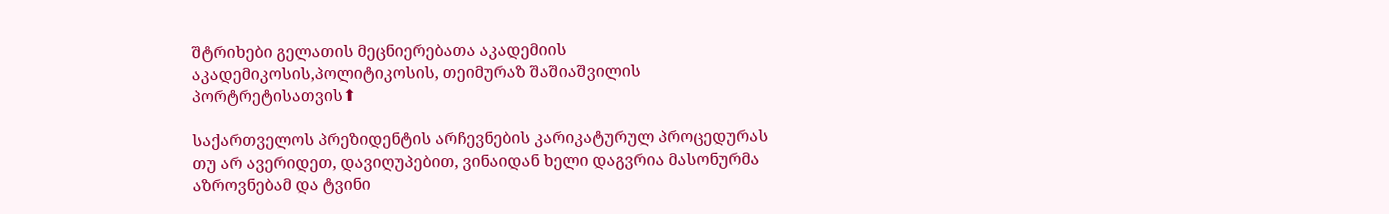შტრიხები გელათის მეცნიერებათა აკადემიის აკადემიკოსის,პოლიტიკოსის, თეიმურაზ შაშიაშვილის პორტრეტისათვის⬆

საქართველოს პრეზიდენტის არჩევნების კარიკატურულ პროცედურას თუ არ ავერიდეთ, დავიღუპებით, ვინაიდან ხელი დაგვრია მასონურმა აზროვნებამ და ტვინი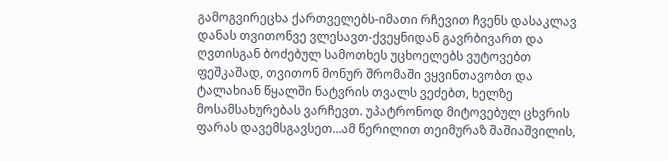გამოგვირეცხა ქართველებს-იმათი რჩევით ჩვენს დასაკლავ დანას თვითონვე ვლესავთ-ქვეყნიდან გავრბივართ და ღვთისგან ბოძებულ სამოთხეს უცხოელებს ვუტოვებთ ფეშკაშად, თვითონ მონურ შრომაში ვყვინთავობთ და ტალახიან წყალში ნატვრის თვალს ვეძებთ, ხელზე მოსამსახურებას ვარჩევთ. უპატრონოდ მიტოვებულ ცხვრის ფარას დავემსგავსეთ…ამ წერილით თეიმურაზ შაშიაშვილის,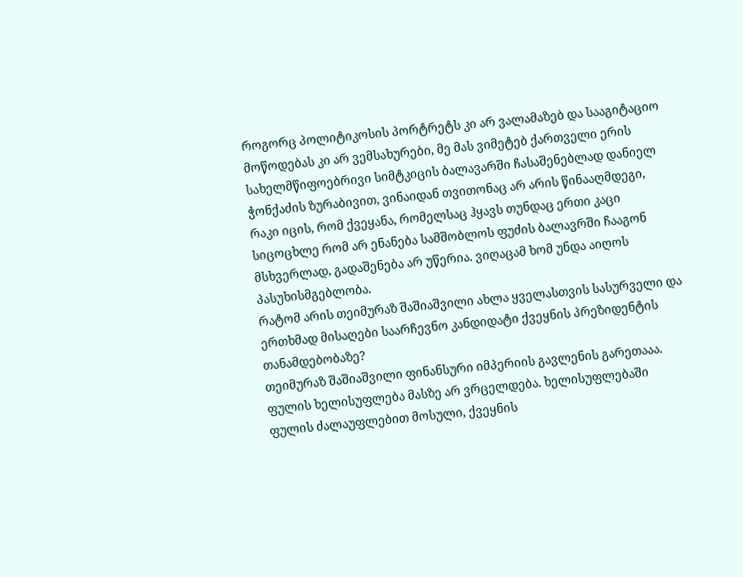როგორც პოლიტიკოსის პორტრეტს კი არ ვალამაზებ და სააგიტაციო მოწოდებას კი არ ვემსახურები, მე მას ვიმეტებ ქართველი ერის სახელმწიფოებრივი სიმტკიცის ბალავარში ჩასაშენებლად დანიელ ჭონქაძის ზურაბივით, ვინაიდან თვითონაც არ არის წინააღმდეგი, რაკი იცის, რომ ქვეყანა, რომელსაც ჰყავს თუნდაც ერთი კაცი სიცოცხლე რომ არ ენანება სამშობლოს ფუძის ბალავრში ჩააგონ მსხვერლად, გადაშენება არ უწერია. ვიღაცამ ხომ უნდა აიღოს პასუხისმგებლობა.
რატომ არის თეიმურაზ შაშიაშვილი ახლა ყველასთვის სასურველი და ერთხმად მისაღები საარჩევნო კანდიდატი ქვეყნის პრეზიდენტის თანამდებობაზე?
თეიმურაზ შაშიაშვილი ფინანსური იმპერიის გავლენის გარეთააა. ფულის ხელისუფლება მასზე არ ვრცელდება. ხელისუფლებაში ფულის ძალაუფლებით მოსული, ქვეყნის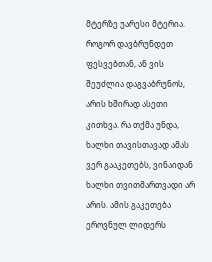მტერზე უარესი მტერია.
როგორ დავბრუნდეთ ფესვებთან, ან ვის შეუძლია დაგვაბრუნოს, არის ხშირად ასეთი კითხვა. რა თქმა უნდა, ხალხი თავისთავად ამას ვერ გააკეთებს, ვინაიდან ხალხი თვითმართვადი არ არის. ამის გაკეთება ეროვნულ ლიდერს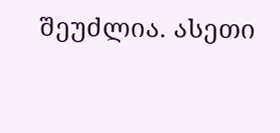შეუძლია. ასეთი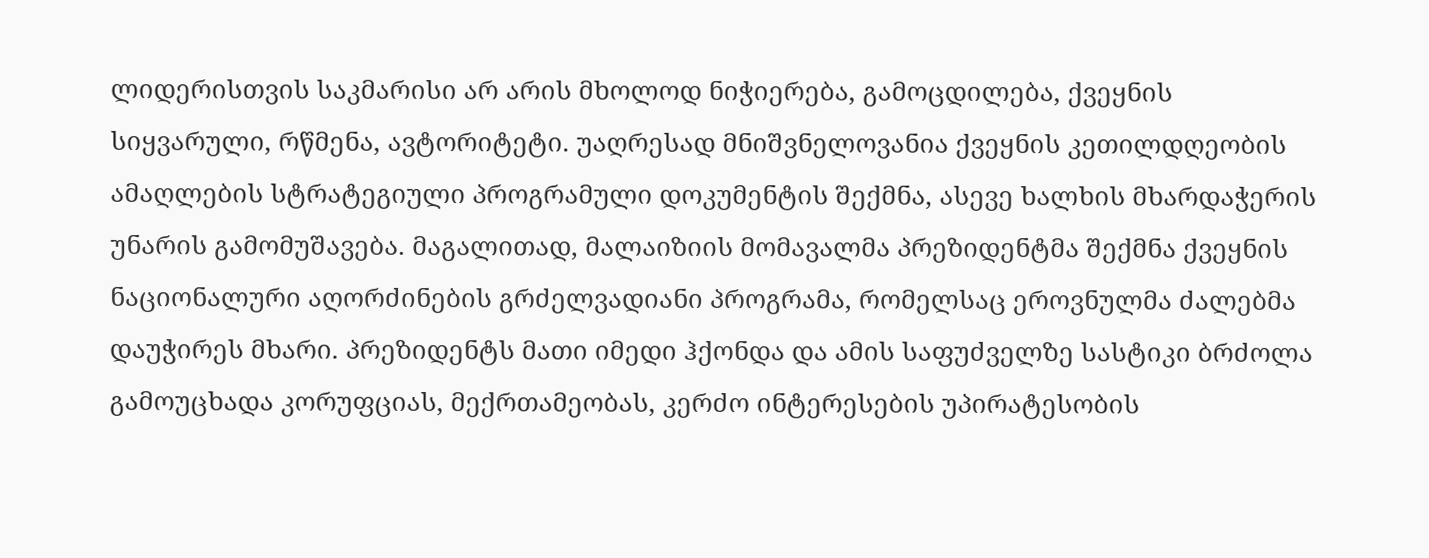ლიდერისთვის საკმარისი არ არის მხოლოდ ნიჭიერება, გამოცდილება, ქვეყნის სიყვარული, რწმენა, ავტორიტეტი. უაღრესად მნიშვნელოვანია ქვეყნის კეთილდღეობის ამაღლების სტრატეგიული პროგრამული დოკუმენტის შექმნა, ასევე ხალხის მხარდაჭერის უნარის გამომუშავება. მაგალითად, მალაიზიის მომავალმა პრეზიდენტმა შექმნა ქვეყნის ნაციონალური აღორძინების გრძელვადიანი პროგრამა, რომელსაც ეროვნულმა ძალებმა დაუჭირეს მხარი. პრეზიდენტს მათი იმედი ჰქონდა და ამის საფუძველზე სასტიკი ბრძოლა გამოუცხადა კორუფციას, მექრთამეობას, კერძო ინტერესების უპირატესობის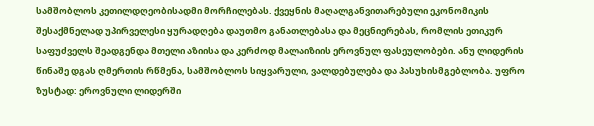სამშობლოს კეთილდღეობისადმი მორჩილებას. ქვეყნის მაღალგანვითარებული ეკონომიკის შესაქმნელად უპირველესი ყურადღება დაუთმო განათლებასა და მეცნიერებას, რომლის ეთიკურ საფუძველს შეადგენდა მთელი აზიისა და კერძოდ მალაიზიის ეროვნულ ფასეულობები. ანუ ლიდერის წინაშე დგას ღმერთის რწმენა, სამშობლოს სიყვარული, ვალდებულება და პასუხისმგებლობა. უფრო ზუსტად: ეროვნული ლიდერში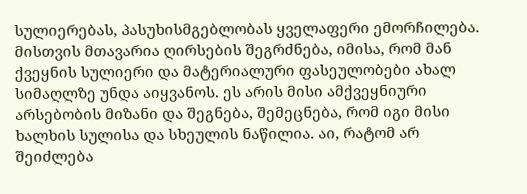სულიერებას, პასუხისმგებლობას ყველაფერი ემორჩილება. მისთვის მთავარია ღირსების შეგრძნება, იმისა, რომ მან ქვეყნის სულიერი და მატერიალური ფასეულობები ახალ სიმაღლზე უნდა აიყვანოს. ეს არის მისი ამქვეყნიური არსებობის მიზანი და შეგნება, შემეცნება, რომ იგი მისი ხალხის სულისა და სხეულის ნაწილია. აი, რატომ არ შეიძლება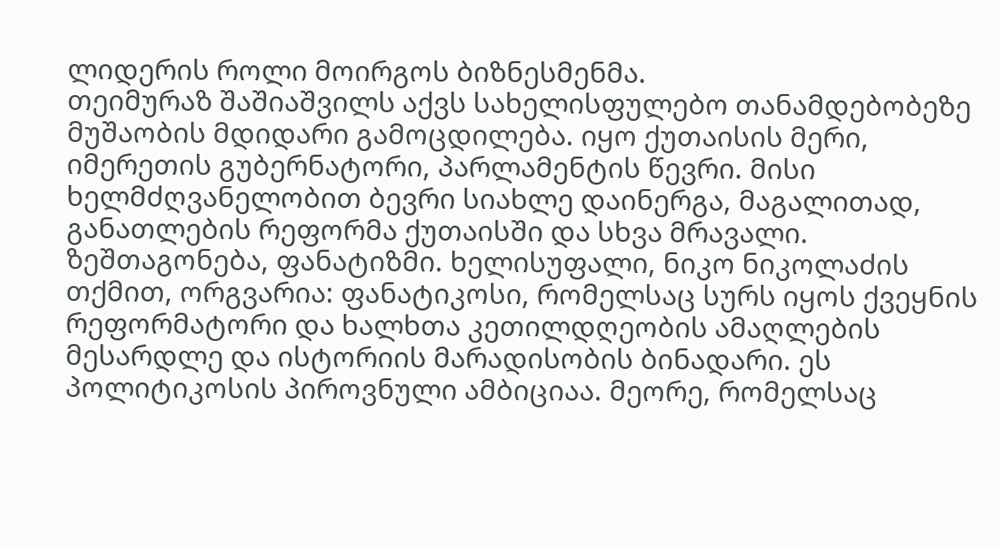ლიდერის როლი მოირგოს ბიზნესმენმა.
თეიმურაზ შაშიაშვილს აქვს სახელისფულებო თანამდებობეზე მუშაობის მდიდარი გამოცდილება. იყო ქუთაისის მერი, იმერეთის გუბერნატორი, პარლამენტის წევრი. მისი ხელმძღვანელობით ბევრი სიახლე დაინერგა, მაგალითად, განათლების რეფორმა ქუთაისში და სხვა მრავალი.
ზეშთაგონება, ფანატიზმი. ხელისუფალი, ნიკო ნიკოლაძის თქმით, ორგვარია: ფანატიკოსი, რომელსაც სურს იყოს ქვეყნის რეფორმატორი და ხალხთა კეთილდღეობის ამაღლების მესარდლე და ისტორიის მარადისობის ბინადარი. ეს პოლიტიკოსის პიროვნული ამბიციაა. მეორე, რომელსაც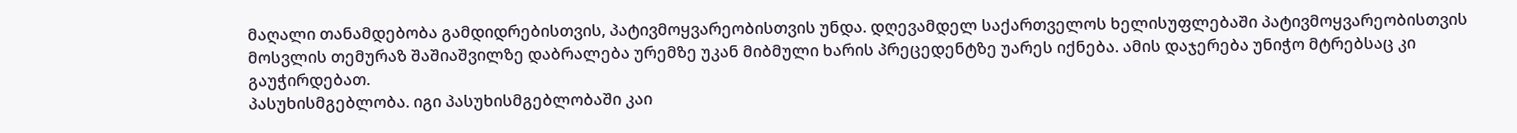მაღალი თანამდებობა გამდიდრებისთვის, პატივმოყვარეობისთვის უნდა. დღევამდელ საქართველოს ხელისუფლებაში პატივმოყვარეობისთვის მოსვლის თემურაზ შაშიაშვილზე დაბრალება ურემზე უკან მიბმული ხარის პრეცედენტზე უარეს იქნება. ამის დაჯერება უნიჭო მტრებსაც კი გაუჭირდებათ.
პასუხისმგებლობა. იგი პასუხისმგებლობაში კაი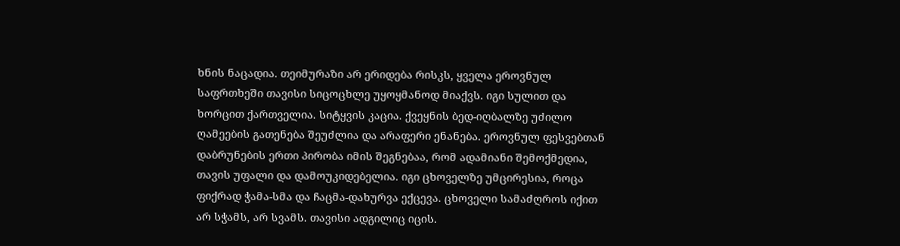ხნის ნაცადია. თეიმურაზი არ ერიდება რისკს, ყველა ეროვნულ საფრთხეში თავისი სიცოცხლე უყოყმანოდ მიაქვს. იგი სულით და ხორცით ქართველია. სიტყვის კაცია. ქვეყნის ბედ-იღბალზე უძილო ღამეების გათენება შეუძლია და არაფერი ენანება. ეროვნულ ფესვებთან დაბრუნების ერთი პირობა იმის შეგნებაა, რომ ადამიანი შემოქმედია, თავის უფალი და დამოუკიდებელია. იგი ცხოველზე უმცირესია, როცა ფიქრად ჭამა-სმა და ჩაცმა-დახურვა ექცევა. ცხოველი სამაძღროს იქით არ სჭამს, არ სვამს. თავისი ადგილიც იცის.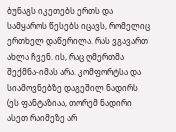ბუნაგს იკეთებს ერთს და სამყაროს წესებს იცავს, რომელიც ერთხელ დაწერილა. რას ვგავართ ახლა ჩვენ. ის, რაც ღმერთმა შექმნა-იმას არა. კომფორტსა და სიამოვნებზე დაგეშილ ნადირს (ეს ფანტაზიაა, თორემ ნადირი ასეთ რაიმეზე არ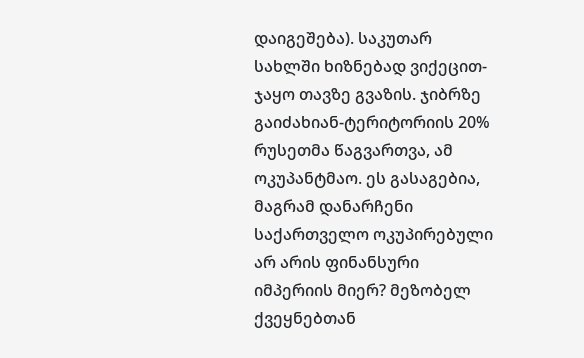დაიგეშება). საკუთარ სახლში ხიზნებად ვიქეცით-ჯაყო თავზე გვაზის. ჯიბრზე გაიძახიან-ტერიტორიის 20% რუსეთმა წაგვართვა, ამ ოკუპანტმაო. ეს გასაგებია, მაგრამ დანარჩენი საქართველო ოკუპირებული არ არის ფინანსური იმპერიის მიერ? მეზობელ ქვეყნებთან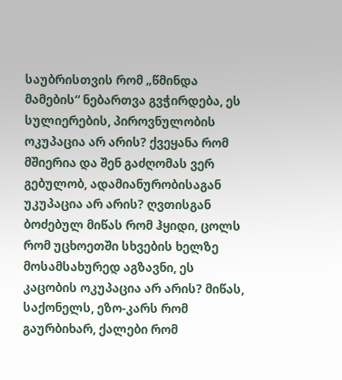საუბრისთვის რომ „წმინდა მამების“ ნებართვა გვჭირდება, ეს სულიერების, პიროვნულობის ოკუპაცია არ არის? ქვეყანა რომ მშიერია და შენ გაძღომას ვერ გებულობ, ადამიანურობისაგან უკუპაცია არ არის? ღვთისგან ბოძებულ მიწას რომ ჰყიდი, ცოლს რომ უცხოეთში სხვების ხელზე მოსამსახურედ აგზავნი, ეს კაცობის ოკუპაცია არ არის? მიწას, საქონელს, ეზო-კარს რომ გაურბიხარ, ქალები რომ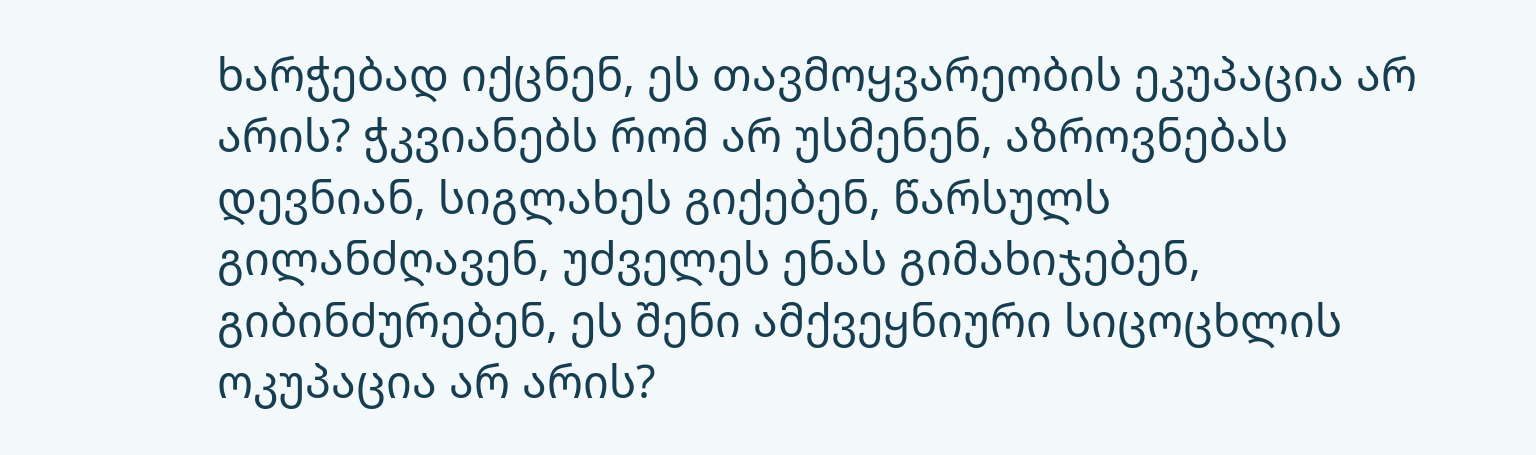ხარჭებად იქცნენ, ეს თავმოყვარეობის ეკუპაცია არ არის? ჭკვიანებს რომ არ უსმენენ, აზროვნებას დევნიან, სიგლახეს გიქებენ, წარსულს გილანძღავენ, უძველეს ენას გიმახიჯებენ, გიბინძურებენ, ეს შენი ამქვეყნიური სიცოცხლის ოკუპაცია არ არის?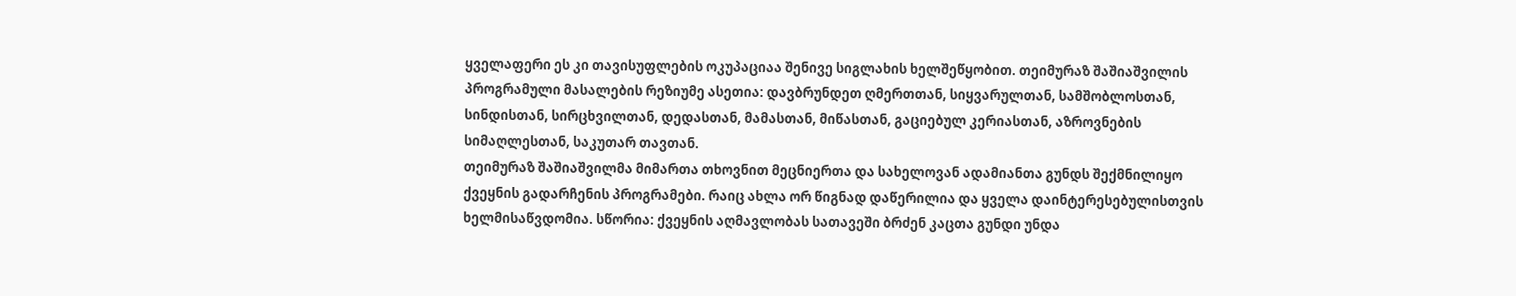ყველაფერი ეს კი თავისუფლების ოკუპაციაა შენივე სიგლახის ხელშეწყობით. თეიმურაზ შაშიაშვილის პროგრამული მასალების რეზიუმე ასეთია: დავბრუნდეთ ღმერთთან, სიყვარულთან, სამშობლოსთან, სინდისთან, სირცხვილთან, დედასთან, მამასთან, მიწასთან, გაციებულ კერიასთან, აზროვნების სიმაღლესთან, საკუთარ თავთან.
თეიმურაზ შაშიაშვილმა მიმართა თხოვნით მეცნიერთა და სახელოვან ადამიანთა გუნდს შექმნილიყო ქვეყნის გადარჩენის პროგრამები. რაიც ახლა ორ წიგნად დაწერილია და ყველა დაინტერესებულისთვის ხელმისაწვდომია. სწორია: ქვეყნის აღმავლობას სათავეში ბრძენ კაცთა გუნდი უნდა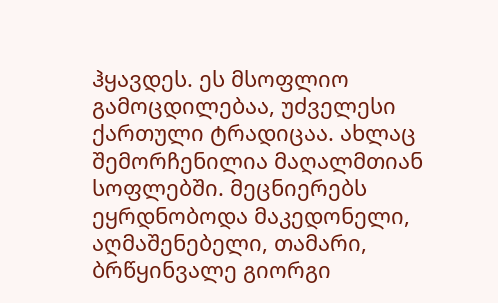ჰყავდეს. ეს მსოფლიო გამოცდილებაა, უძველესი ქართული ტრადიცაა. ახლაც შემორჩენილია მაღალმთიან სოფლებში. მეცნიერებს ეყრდნობოდა მაკედონელი, აღმაშენებელი, თამარი, ბრწყინვალე გიორგი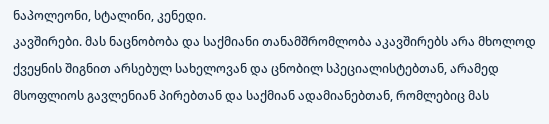ნაპოლეონი, სტალინი, კენედი.
კავშირები. მას ნაცნობობა და საქმიანი თანამშრომლობა აკავშირებს არა მხოლოდ ქვეყნის შიგნით არსებულ სახელოვან და ცნობილ სპეციალისტებთან, არამედ მსოფლიოს გავლენიან პირებთან და საქმიან ადამიანებთან, რომლებიც მას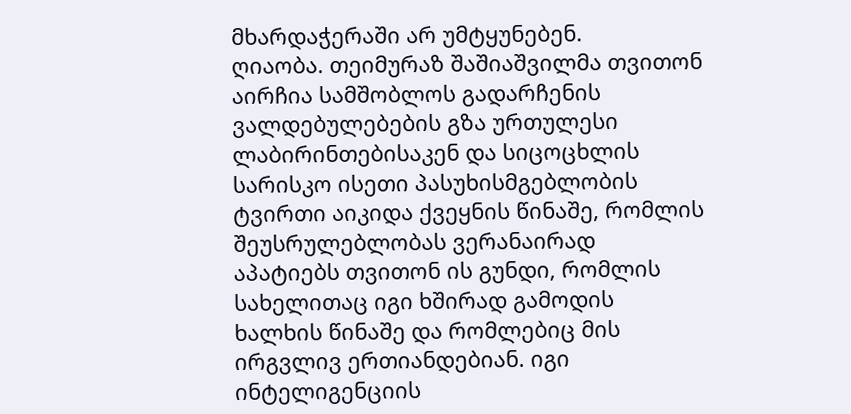მხარდაჭერაში არ უმტყუნებენ.
ღიაობა. თეიმურაზ შაშიაშვილმა თვითონ აირჩია სამშობლოს გადარჩენის ვალდებულებების გზა ურთულესი ლაბირინთებისაკენ და სიცოცხლის სარისკო ისეთი პასუხისმგებლობის ტვირთი აიკიდა ქვეყნის წინაშე, რომლის შეუსრულებლობას ვერანაირად აპატიებს თვითონ ის გუნდი, რომლის სახელითაც იგი ხშირად გამოდის ხალხის წინაშე და რომლებიც მის ირგვლივ ერთიანდებიან. იგი ინტელიგენციის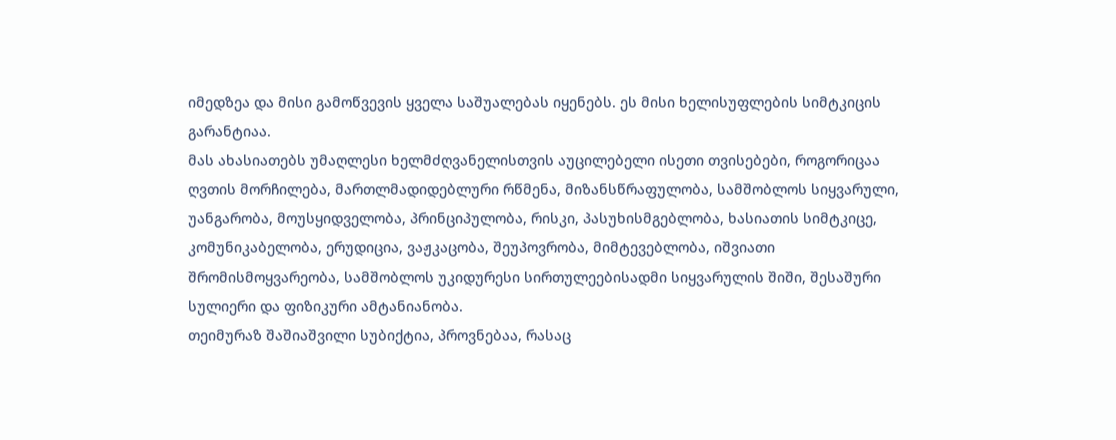იმედზეა და მისი გამოწვევის ყველა საშუალებას იყენებს. ეს მისი ხელისუფლების სიმტკიცის გარანტიაა.
მას ახასიათებს უმაღლესი ხელმძღვანელისთვის აუცილებელი ისეთი თვისებები, როგორიცაა ღვთის მორჩილება, მართლმადიდებლური რწმენა, მიზანსწრაფულობა, სამშობლოს სიყვარული, უანგარობა, მოუსყიდველობა, პრინციპულობა, რისკი, პასუხისმგებლობა, ხასიათის სიმტკიცე, კომუნიკაბელობა, ერუდიცია, ვაჟკაცობა, შეუპოვრობა, მიმტევებლობა, იშვიათი შრომისმოყვარეობა, სამშობლოს უკიდურესი სირთულეებისადმი სიყვარულის შიში, შესაშური სულიერი და ფიზიკური ამტანიანობა.
თეიმურაზ შაშიაშვილი სუბიქტია, პროვნებაა, რასაც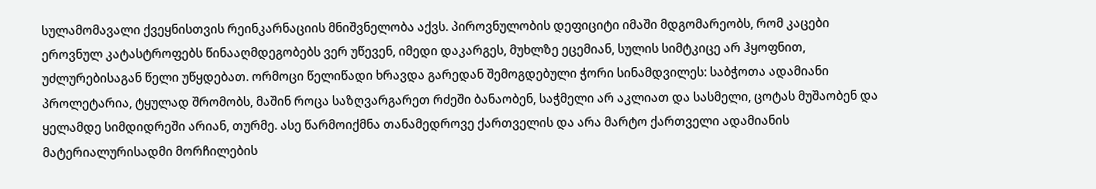სულამომავალი ქვეყნისთვის რეინკარნაციის მნიშვნელობა აქვს. პიროვნულობის დეფიციტი იმაში მდგომარეობს, რომ კაცები ეროვნულ კატასტროფებს წინააღმდეგობებს ვერ უწევენ, იმედი დაკარგეს, მუხლზე ეცემიან, სულის სიმტკიცე არ ჰყოფნით, უძლურებისაგან წელი უწყდებათ. ორმოცი წელიწადი ხრავდა გარედან შემოგდებული ჭორი სინამდვილეს: საბჭოთა ადამიანი პროლეტარია, ტყულად შრომობს, მაშინ როცა საზღვარგარეთ რძეში ბანაობენ, საჭმელი არ აკლიათ და სასმელი, ცოტას მუშაობენ და ყელამდე სიმდიდრეში არიან, თურმე. ასე წარმოიქმნა თანამედროვე ქართველის და არა მარტო ქართველი ადამიანის მატერიალურისადმი მორჩილების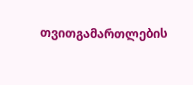თვითგამართლების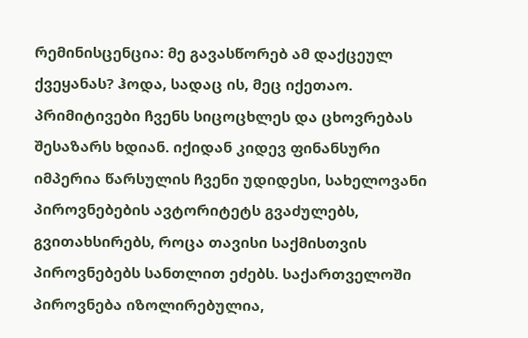რემინისცენცია: მე გავასწორებ ამ დაქცეულ ქვეყანას? ჰოდა, სადაც ის, მეც იქეთაო. პრიმიტივები ჩვენს სიცოცხლეს და ცხოვრებას შესაზარს ხდიან. იქიდან კიდევ ფინანსური იმპერია წარსულის ჩვენი უდიდესი, სახელოვანი პიროვნებების ავტორიტეტს გვაძულებს, გვითახსირებს, როცა თავისი საქმისთვის პიროვნებებს სანთლით ეძებს. საქართველოში პიროვნება იზოლირებულია,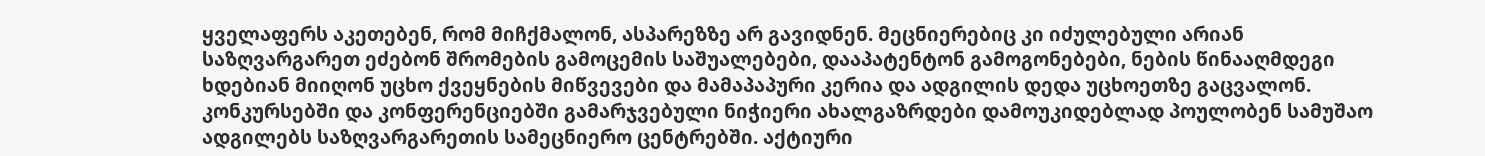ყველაფერს აკეთებენ, რომ მიჩქმალონ, ასპარეზზე არ გავიდნენ. მეცნიერებიც კი იძულებული არიან საზღვარგარეთ ეძებონ შრომების გამოცემის საშუალებები, დააპატენტონ გამოგონებები, ნების წინააღმდეგი ხდებიან მიიღონ უცხო ქვეყნების მიწვევები და მამაპაპური კერია და ადგილის დედა უცხოეთზე გაცვალონ. კონკურსებში და კონფერენციებში გამარჯვებული ნიჭიერი ახალგაზრდები დამოუკიდებლად პოულობენ სამუშაო ადგილებს საზღვარგარეთის სამეცნიერო ცენტრებში. აქტიური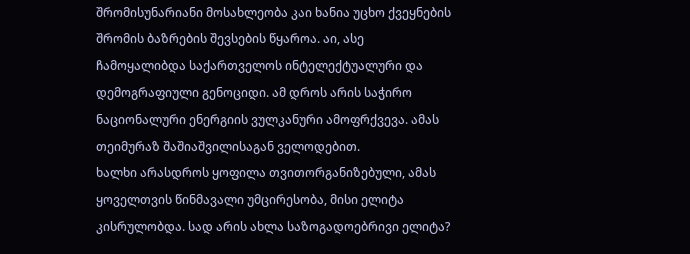შრომისუნარიანი მოსახლეობა კაი ხანია უცხო ქვეყნების შრომის ბაზრების შევსების წყაროა. აი, ასე ჩამოყალიბდა საქართველოს ინტელექტუალური და დემოგრაფიული გენოციდი. ამ დროს არის საჭირო ნაციონალური ენერგიის ვულკანური ამოფრქვევა. ამას თეიმურაზ შაშიაშვილისაგან ველოდებით.
ხალხი არასდროს ყოფილა თვითორგანიზებული, ამას ყოველთვის წინმავალი უმცირესობა, მისი ელიტა კისრულობდა. სად არის ახლა საზოგადოებრივი ელიტა?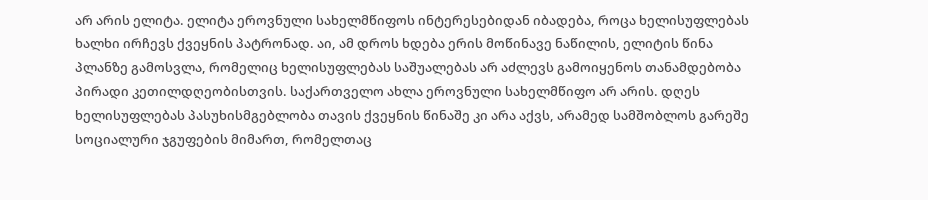არ არის ელიტა. ელიტა ეროვნული სახელმწიფოს ინტერესებიდან იბადება, როცა ხელისუფლებას ხალხი ირჩევს ქვეყნის პატრონად. აი, ამ დროს ხდება ერის მოწინავე ნაწილის, ელიტის წინა პლანზე გამოსვლა, რომელიც ხელისუფლებას საშუალებას არ აძლევს გამოიყენოს თანამდებობა პირადი კეთილდღეობისთვის. საქართველო ახლა ეროვნული სახელმწიფო არ არის. დღეს ხელისუფლებას პასუხისმგებლობა თავის ქვეყნის წინაშე კი არა აქვს, არამედ სამშობლოს გარეშე სოციალური ჯგუფების მიმართ, რომელთაც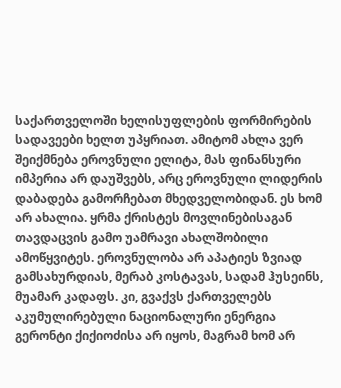საქართველოში ხელისუფლების ფორმირების სადავეები ხელთ უპყრიათ. ამიტომ ახლა ვერ შეიქმნება ეროვნული ელიტა, მას ფინანსური იმპერია არ დაუშვებს, არც ეროვნული ლიდერის დაბადება გამორჩებათ მხედველობიდან. ეს ხომ არ ახალია. ყრმა ქრისტეს მოვლინებისაგან თავდაცვის გამო უამრავი ახალშობილი ამოწყვიტეს. ეროვნულობა არ აპატიეს ზვიად გამსახურდიას, მერაბ კოსტავას, სადამ ჰუსეინს, მუამარ კადაფს. კი, გვაქვს ქართველებს აკუმულირებული ნაციონალური ენერგია გერონტი ქიქიოძისა არ იყოს, მაგრამ ხომ არ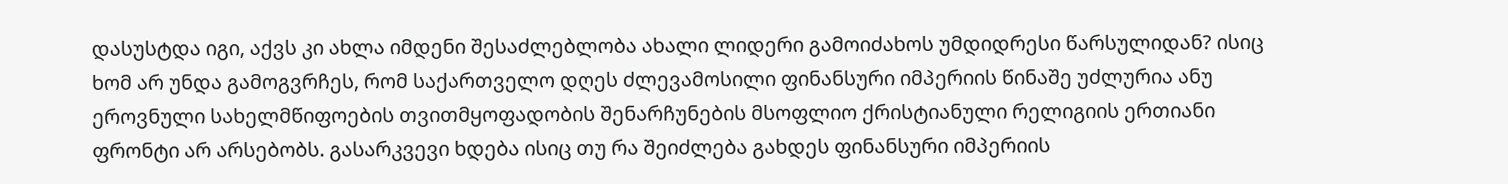დასუსტდა იგი, აქვს კი ახლა იმდენი შესაძლებლობა ახალი ლიდერი გამოიძახოს უმდიდრესი წარსულიდან? ისიც ხომ არ უნდა გამოგვრჩეს, რომ საქართველო დღეს ძლევამოსილი ფინანსური იმპერიის წინაშე უძლურია ანუ ეროვნული სახელმწიფოების თვითმყოფადობის შენარჩუნების მსოფლიო ქრისტიანული რელიგიის ერთიანი ფრონტი არ არსებობს. გასარკვევი ხდება ისიც თუ რა შეიძლება გახდეს ფინანსური იმპერიის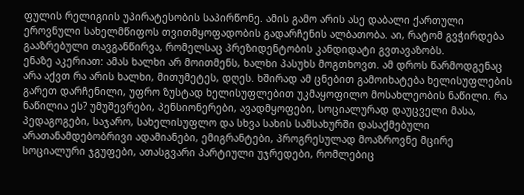ფულის რელიგიის უპირატესობის საპირწონე. ამის გამო არის ასე დაბალი ქართული ეროვნული სახელმწიფოს თვითმყოფადობის გადარჩენის ალბათობა. აი, რატომ გვჭირდება გააზრებული თავგანწირვა, რომელსაც პრეზიდენტობის კანდიდატი გვთავაზობს.
ენაზე აკერიათ: ამას ხალხი არ მოითმენს, ხალხი პასუხს მოგთხოვთ. ამ დროს წარმოდგენაც არა აქვთ რა არის ხალხი, მითუმეტეს, დღეს. ხშირად ამ ცნებით გამოიხატება ხელისუფლების გარეთ დარჩენილი, უფრო ზუსტად ხელისუფლებით უკმაყოფილო მოსახლეობის ნაწილი. რა ნაწილია ეს? უმუშევრები, პენსიონერები, ავადმყოფები, სოციალურად დაუცველი მასა, პედაგოგები, საჯარო, სახელისუფლო და სხვა სახის სამსახურში დასაქმებული არათანამდებობრივი ადამიანები, ემიგრანტები, პროგრესულად მოაზროვნე მცირე სოციალური ჯგუფები, ათასგვარი პარტიული უჯრედები, რომლებიც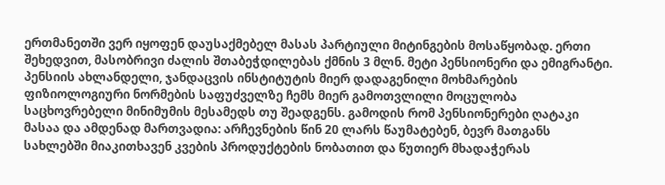ერთმანეთში ვერ იყოფენ დაუსაქმებელ მასას პარტიული მიტინგების მოსაწყობად. ერთი შეხედვით, მასობრივი ძალის შთაბეჭდილებას ქმნის 3 მლნ. მეტი პენსიონერი და ემიგრანტი. პენსიის ახლანდელი, ჯანდაცვის ინსტიტუტის მიერ დადაგენილი მოხმარების ფიზიოლოგიური ნორმების საფუძველზე ჩემს მიერ გამოთვლილი მოცულობა საცხოვრებელი მინიმუმის მესამედს თუ შეადგენს. გამოდის რომ პენსიონერები ღატაკი მასაა და ამდენად მართვადია: არჩევნების წინ 20 ლარს წაუმატებენ, ბევრ მათგანს სახლებში მიაკითხავენ კვების პროდუქტების ნობათით და წუთიერ მხადაჭერას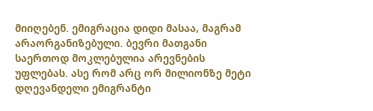მიიღებენ. ემიგრაცია დიდი მასაა, მაგრამ არაორგანიზებული. ბევრი მათგანი საერთოდ მოკლებულია არევნების უფლებას. ასე რომ არც ორ მილიონზე მეტი დღევანდელი ემიგრანტი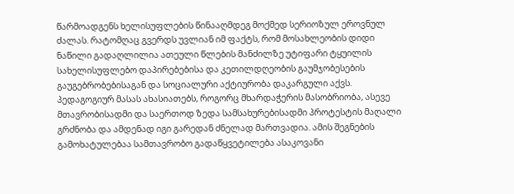წარმოადგენს ხელისუფლების წინააღმდეგ მოქმედ სერიოზულ ეროვნულ ძალას. რატომღაც გვერდს უვლიან იმ ფაქტს, რომ მოსახლეობის დიდი ნაწილი გადაღლილია ათეული წლების მანძილზე უტიფარი ტყუილის სახელისუფლებო დაპირებებისა და კეთილდღეობის გაუმჯობესების გაუგებრობებისაგან და სოციალური აქტიურობა დაკარგული აქვს. პედაგოგიურ მასას ახასიათებს, როგორც მხარდაჭერის მასობრიობა, ასევე მთავრობისადმი და საერთოდ ზედა სამსახურებისადმი პროტესტის მაღალი გრძნობა და ამდენად იგი გარედან ძნელად მართვადია. ამის შეგნების გამოხატულებაა სამთავრობო გადაწყვეტილება ასაკოვანი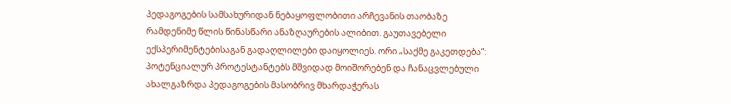პედაგოგების სამსახურიდან ნებაყოფლობითი არჩევანის თაობაზე რამდენიმე წლის წინასწარი ანაზღაურების ალიბით. გაუთავებელი ექსპერიმენტებისაგან გადაღლილები დაიყოლიეს. ორი „საქმე გაკეთდება“: პოტენციალურ პროტესტანტებს მშვიდად მოიშორებენ და ჩანაცვლებული ახალგაზრდა პედაგოგების მასობრივ მხარდაჭერას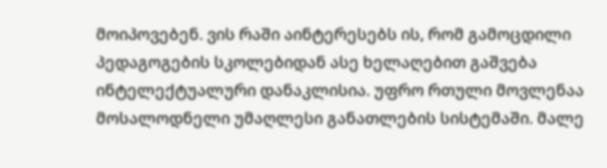მოიპოვებენ. ვის რაში აინტერესებს ის, რომ გამოცდილი პედაგოგების სკოლებიდან ასე ხელაღებით გაშვება ინტელექტუალური დანაკლისია. უფრო რთული მოვლენაა მოსალოდნელი უმაღლესი განათლების სისტემაში. მალე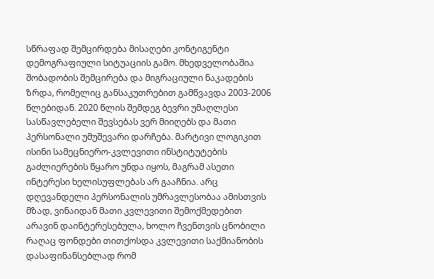სწრაფად შემცირდება მისაღები კონტიგენტი დემოგრაფიული სიტუაციის გამო. მხედველობაშია შობადობის შემცირება და მიგრაციული ნაკადების ზრდა, რომელიც განსაკუთრებით გამწვავდა 2003-2006 წლებიდან. 2020 წლის შემდეგ ბევრი უმაღლესი სასწავლებელი შევსებას ვერ მიიღებს და მათი პერსონალი უმუშევარი დარჩება. მარტივი ლოგიკით ისინი სამეცნიერო-კვლევითი ინსტიტუტების გაძლიერების წყარო უნდა იყოს, მაგრამ ასეთი ინტერესი ხელისუფლებას არ გააჩნია. არც დღევანდელი პერსონალის უმრავლესობაა ამისთვის მზად, ვინაიდან მათი კვლევითი შემოქმედებით არავინ დაინტერესებულა, ხოლო ჩვენთვის ცნობილი რაღაც ფონდები თითქოსდა კვლევითი საქმიანობის დასაფინანსებლად რომ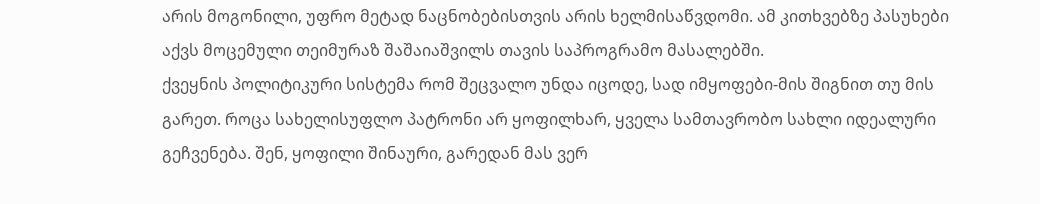არის მოგონილი, უფრო მეტად ნაცნობებისთვის არის ხელმისაწვდომი. ამ კითხვებზე პასუხები აქვს მოცემული თეიმურაზ შაშაიაშვილს თავის საპროგრამო მასალებში.
ქვეყნის პოლიტიკური სისტემა რომ შეცვალო უნდა იცოდე, სად იმყოფები-მის შიგნით თუ მის გარეთ. როცა სახელისუფლო პატრონი არ ყოფილხარ, ყველა სამთავრობო სახლი იდეალური გეჩვენება. შენ, ყოფილი შინაური, გარედან მას ვერ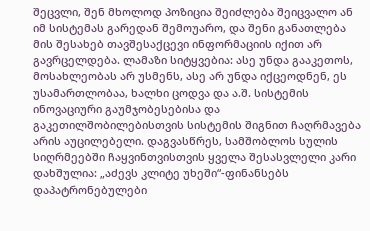შეცვლი, შენ მხოლოდ პოზიცია შეიძლება შეიცვალო ან იმ სისტემას გარედან შემოუარო, და შენი განათლება მის შესახებ თავშესაქცევი ინფორმაციის იქით არ გავრცელდება. ლამაზი სიტყვებია: ასე უნდა გააკეთოს, მოსახლეობას არ უსმენს, ასე არ უნდა იქცეოდნენ, ეს უსამართლობაა, ხალხი ცოდვა და ა.შ. სისტემის ინოვაციური გაუმჯობესებისა და გაკეთილშობილებისთვის სისტემის შიგნით ჩაღრმავება არის აუცილებელი. დაგვასწრეს, სამშობლოს სულის სიღრმეებში ჩაყვინთვისთვის ყველა შესასვლელი კარი დახშულია: „აძევს კლიტე უხეში“-ფინანსებს დაპატრონებულები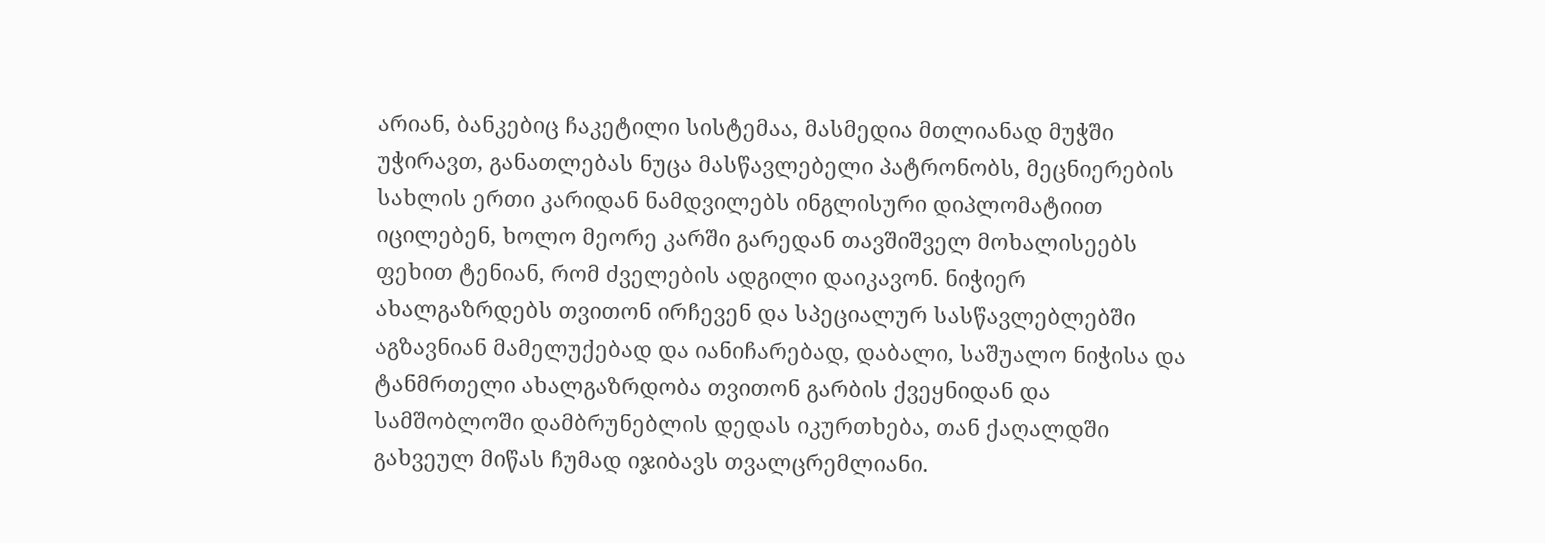არიან, ბანკებიც ჩაკეტილი სისტემაა, მასმედია მთლიანად მუჭში უჭირავთ, განათლებას ნუცა მასწავლებელი პატრონობს, მეცნიერების სახლის ერთი კარიდან ნამდვილებს ინგლისური დიპლომატიით იცილებენ, ხოლო მეორე კარში გარედან თავშიშველ მოხალისეებს ფეხით ტენიან, რომ ძველების ადგილი დაიკავონ. ნიჭიერ ახალგაზრდებს თვითონ ირჩევენ და სპეციალურ სასწავლებლებში აგზავნიან მამელუქებად და იანიჩარებად, დაბალი, საშუალო ნიჭისა და ტანმრთელი ახალგაზრდობა თვითონ გარბის ქვეყნიდან და სამშობლოში დამბრუნებლის დედას იკურთხება, თან ქაღალდში გახვეულ მიწას ჩუმად იჯიბავს თვალცრემლიანი.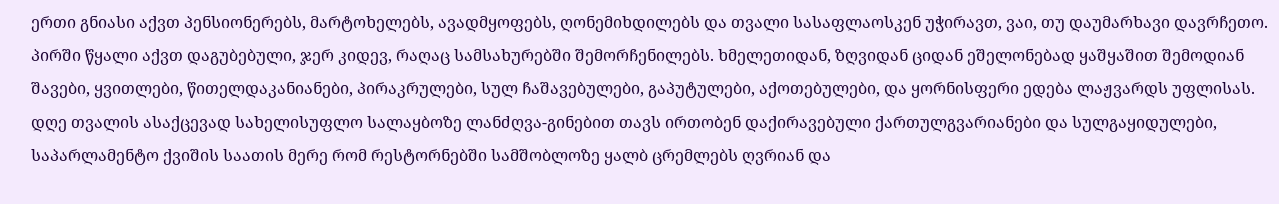ერთი გნიასი აქვთ პენსიონერებს, მარტოხელებს, ავადმყოფებს, ღონემიხდილებს და თვალი სასაფლაოსკენ უჭირავთ, ვაი, თუ დაუმარხავი დავრჩეთო. პირში წყალი აქვთ დაგუბებული, ჯერ კიდევ, რაღაც სამსახურებში შემორჩენილებს. ხმელეთიდან, ზღვიდან ციდან ეშელონებად ყაშყაშით შემოდიან შავები, ყვითლები, წითელდაკანიანები, პირაკრულები, სულ ჩაშავებულები, გაპუტულები, აქოთებულები, და ყორნისფერი ედება ლაჟვარდს უფლისას. დღე თვალის ასაქცევად სახელისუფლო სალაყბოზე ლანძღვა-გინებით თავს ირთობენ დაქირავებული ქართულგვარიანები და სულგაყიდულები, საპარლამენტო ქვიშის საათის მერე რომ რესტორნებში სამშობლოზე ყალბ ცრემლებს ღვრიან და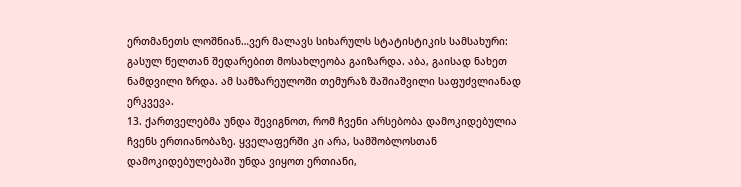ერთმანეთს ლოშნიან…ვერ მალავს სიხარულს სტატისტიკის სამსახური: გასულ წელთან შედარებით მოსახლეობა გაიზარდა. აბა, გაისად ნახეთ ნამდვილი ზრდა. ამ სამზარეულოში თემურაზ შაშიაშვილი საფუძვლიანად ერკვევა.
13. ქართველებმა უნდა შევიგნოთ, რომ ჩვენი არსებობა დამოკიდებულია ჩვენს ერთიანობაზე. ყველაფერში კი არა, სამშობლოსთან დამოკიდებულებაში უნდა ვიყოთ ერთიანი,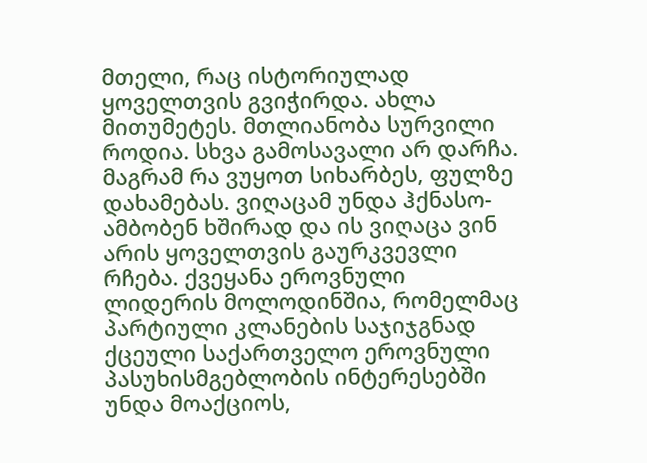მთელი, რაც ისტორიულად ყოველთვის გვიჭირდა. ახლა მითუმეტეს. მთლიანობა სურვილი როდია. სხვა გამოსავალი არ დარჩა. მაგრამ რა ვუყოთ სიხარბეს, ფულზე დახამებას. ვიღაცამ უნდა ჰქნასო-ამბობენ ხშირად და ის ვიღაცა ვინ არის ყოველთვის გაურკვევლი რჩება. ქვეყანა ეროვნული ლიდერის მოლოდინშია, რომელმაც პარტიული კლანების საჯიჯგნად ქცეული საქართველო ეროვნული პასუხისმგებლობის ინტერესებში უნდა მოაქციოს,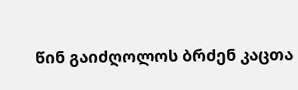წინ გაიძღოლოს ბრძენ კაცთა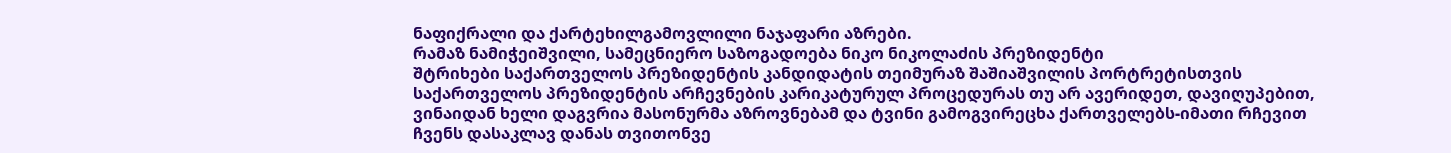ნაფიქრალი და ქარტეხილგამოვლილი ნაჯაფარი აზრები.
რამაზ ნამიჭეიშვილი, სამეცნიერო საზოგადოება ნიკო ნიკოლაძის პრეზიდენტი
შტრიხები საქართველოს პრეზიდენტის კანდიდატის თეიმურაზ შაშიაშვილის პორტრეტისთვის
საქართველოს პრეზიდენტის არჩევნების კარიკატურულ პროცედურას თუ არ ავერიდეთ, დავიღუპებით, ვინაიდან ხელი დაგვრია მასონურმა აზროვნებამ და ტვინი გამოგვირეცხა ქართველებს-იმათი რჩევით ჩვენს დასაკლავ დანას თვითონვე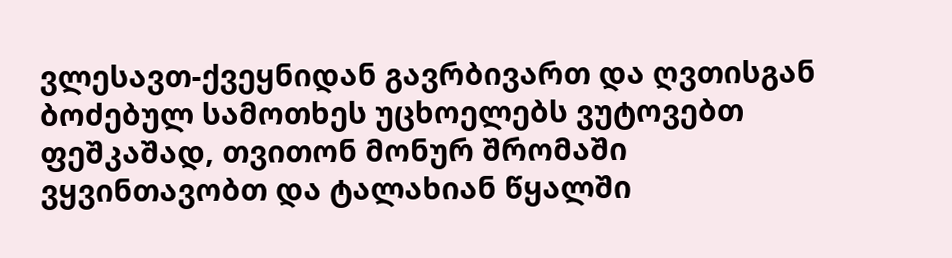ვლესავთ-ქვეყნიდან გავრბივართ და ღვთისგან ბოძებულ სამოთხეს უცხოელებს ვუტოვებთ ფეშკაშად, თვითონ მონურ შრომაში ვყვინთავობთ და ტალახიან წყალში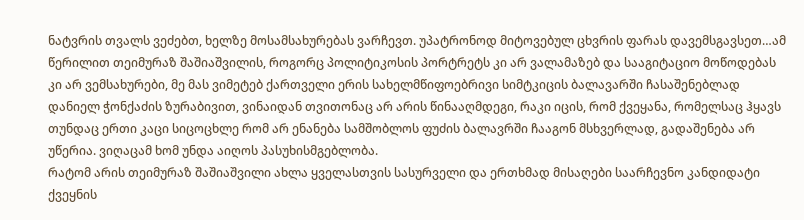ნატვრის თვალს ვეძებთ, ხელზე მოსამსახურებას ვარჩევთ. უპატრონოდ მიტოვებულ ცხვრის ფარას დავემსგავსეთ…ამ წერილით თეიმურაზ შაშიაშვილის, როგორც პოლიტიკოსის პორტრეტს კი არ ვალამაზებ და სააგიტაციო მოწოდებას კი არ ვემსახურები, მე მას ვიმეტებ ქართველი ერის სახელმწიფოებრივი სიმტკიცის ბალავარში ჩასაშენებლად დანიელ ჭონქაძის ზურაბივით, ვინაიდან თვითონაც არ არის წინააღმდეგი, რაკი იცის, რომ ქვეყანა, რომელსაც ჰყავს თუნდაც ერთი კაცი სიცოცხლე რომ არ ენანება სამშობლოს ფუძის ბალავრში ჩააგონ მსხვერლად, გადაშენება არ უწერია. ვიღაცამ ხომ უნდა აიღოს პასუხისმგებლობა.
რატომ არის თეიმურაზ შაშიაშვილი ახლა ყველასთვის სასურველი და ერთხმად მისაღები საარჩევნო კანდიდატი ქვეყნის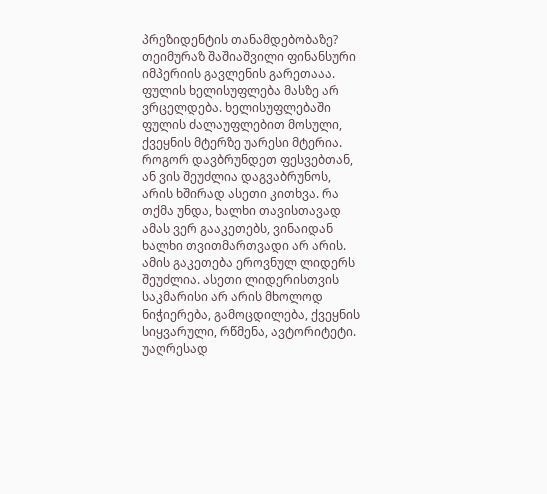პრეზიდენტის თანამდებობაზე?
თეიმურაზ შაშიაშვილი ფინანსური იმპერიის გავლენის გარეთააა. ფულის ხელისუფლება მასზე არ ვრცელდება. ხელისუფლებაში ფულის ძალაუფლებით მოსული, ქვეყნის მტერზე უარესი მტერია.
როგორ დავბრუნდეთ ფესვებთან, ან ვის შეუძლია დაგვაბრუნოს, არის ხშირად ასეთი კითხვა. რა თქმა უნდა, ხალხი თავისთავად ამას ვერ გააკეთებს, ვინაიდან ხალხი თვითმართვადი არ არის. ამის გაკეთება ეროვნულ ლიდერს შეუძლია. ასეთი ლიდერისთვის საკმარისი არ არის მხოლოდ ნიჭიერება, გამოცდილება, ქვეყნის სიყვარული, რწმენა, ავტორიტეტი. უაღრესად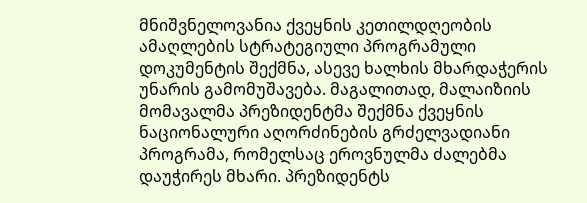მნიშვნელოვანია ქვეყნის კეთილდღეობის ამაღლების სტრატეგიული პროგრამული დოკუმენტის შექმნა, ასევე ხალხის მხარდაჭერის უნარის გამომუშავება. მაგალითად, მალაიზიის მომავალმა პრეზიდენტმა შექმნა ქვეყნის ნაციონალური აღორძინების გრძელვადიანი პროგრამა, რომელსაც ეროვნულმა ძალებმა დაუჭირეს მხარი. პრეზიდენტს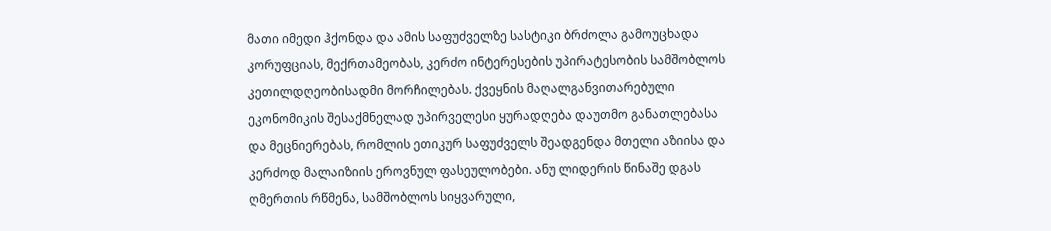მათი იმედი ჰქონდა და ამის საფუძველზე სასტიკი ბრძოლა გამოუცხადა კორუფციას, მექრთამეობას, კერძო ინტერესების უპირატესობის სამშობლოს კეთილდღეობისადმი მორჩილებას. ქვეყნის მაღალგანვითარებული ეკონომიკის შესაქმნელად უპირველესი ყურადღება დაუთმო განათლებასა და მეცნიერებას, რომლის ეთიკურ საფუძველს შეადგენდა მთელი აზიისა და კერძოდ მალაიზიის ეროვნულ ფასეულობები. ანუ ლიდერის წინაშე დგას ღმერთის რწმენა, სამშობლოს სიყვარული,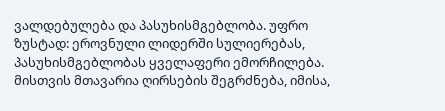ვალდებულება და პასუხისმგებლობა. უფრო ზუსტად: ეროვნული ლიდერში სულიერებას, პასუხისმგებლობას ყველაფერი ემორჩილება. მისთვის მთავარია ღირსების შეგრძნება, იმისა,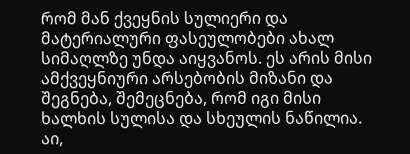რომ მან ქვეყნის სულიერი და მატერიალური ფასეულობები ახალ სიმაღლზე უნდა აიყვანოს. ეს არის მისი ამქვეყნიური არსებობის მიზანი და შეგნება, შემეცნება, რომ იგი მისი ხალხის სულისა და სხეულის ნაწილია. აი,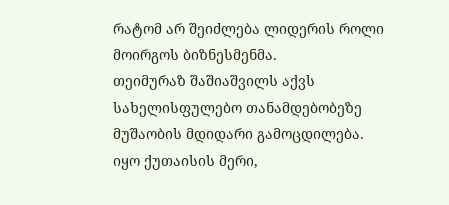რატომ არ შეიძლება ლიდერის როლი მოირგოს ბიზნესმენმა.
თეიმურაზ შაშიაშვილს აქვს სახელისფულებო თანამდებობეზე მუშაობის მდიდარი გამოცდილება. იყო ქუთაისის მერი,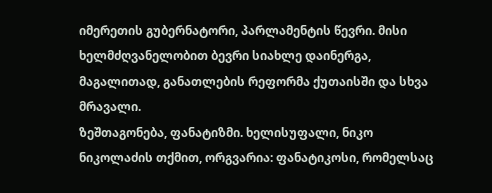იმერეთის გუბერნატორი, პარლამენტის წევრი. მისი ხელმძღვანელობით ბევრი სიახლე დაინერგა, მაგალითად, განათლების რეფორმა ქუთაისში და სხვა მრავალი.
ზეშთაგონება, ფანატიზმი. ხელისუფალი, ნიკო ნიკოლაძის თქმით, ორგვარია: ფანატიკოსი, რომელსაც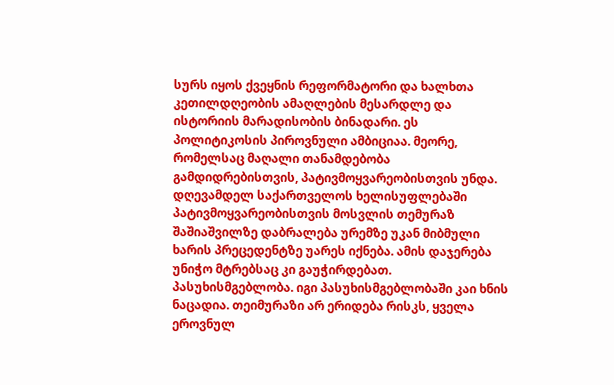სურს იყოს ქვეყნის რეფორმატორი და ხალხთა კეთილდღეობის ამაღლების მესარდლე და ისტორიის მარადისობის ბინადარი. ეს პოლიტიკოსის პიროვნული ამბიციაა. მეორე, რომელსაც მაღალი თანამდებობა გამდიდრებისთვის, პატივმოყვარეობისთვის უნდა. დღევამდელ საქართველოს ხელისუფლებაში პატივმოყვარეობისთვის მოსვლის თემურაზ შაშიაშვილზე დაბრალება ურემზე უკან მიბმული ხარის პრეცედენტზე უარეს იქნება. ამის დაჯერება უნიჭო მტრებსაც კი გაუჭირდებათ.
პასუხისმგებლობა. იგი პასუხისმგებლობაში კაი ხნის ნაცადია. თეიმურაზი არ ერიდება რისკს, ყველა ეროვნულ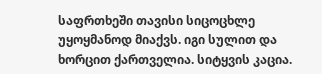საფრთხეში თავისი სიცოცხლე უყოყმანოდ მიაქვს. იგი სულით და ხორცით ქართველია. სიტყვის კაცია.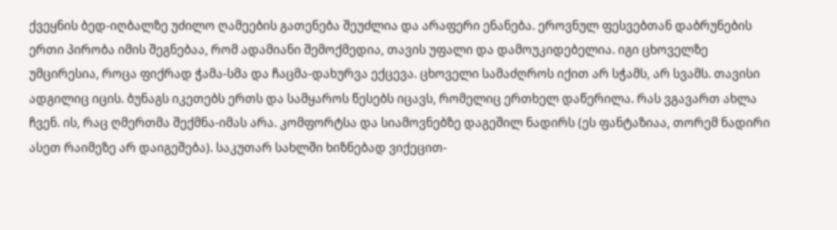ქვეყნის ბედ-იღბალზე უძილო ღამეების გათენება შეუძლია და არაფერი ენანება. ეროვნულ ფესვებთან დაბრუნების ერთი პირობა იმის შეგნებაა, რომ ადამიანი შემოქმედია, თავის უფალი და დამოუკიდებელია. იგი ცხოველზე უმცირესია, როცა ფიქრად ჭამა-სმა და ჩაცმა-დახურვა ექცევა. ცხოველი სამაძღროს იქით არ სჭამს, არ სვამს. თავისი ადგილიც იცის. ბუნაგს იკეთებს ერთს და სამყაროს წესებს იცავს, რომელიც ერთხელ დაწერილა. რას ვგავართ ახლა ჩვენ. ის, რაც ღმერთმა შექმნა-იმას არა. კომფორტსა და სიამოვნებზე დაგეშილ ნადირს (ეს ფანტაზიაა, თორემ ნადირი ასეთ რაიმეზე არ დაიგეშება). საკუთარ სახლში ხიზნებად ვიქეცით-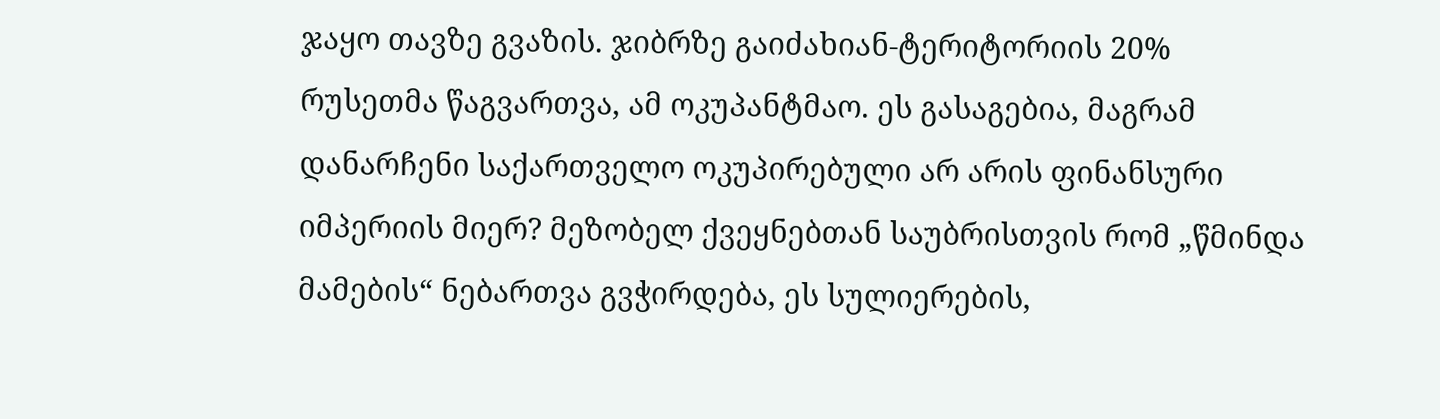ჯაყო თავზე გვაზის. ჯიბრზე გაიძახიან-ტერიტორიის 20% რუსეთმა წაგვართვა, ამ ოკუპანტმაო. ეს გასაგებია, მაგრამ დანარჩენი საქართველო ოკუპირებული არ არის ფინანსური იმპერიის მიერ? მეზობელ ქვეყნებთან საუბრისთვის რომ „წმინდა მამების“ ნებართვა გვჭირდება, ეს სულიერების,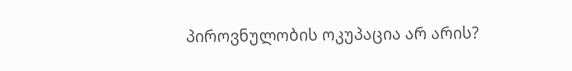პიროვნულობის ოკუპაცია არ არის?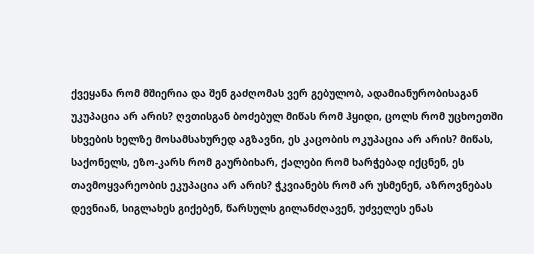ქვეყანა რომ მშიერია და შენ გაძღომას ვერ გებულობ, ადამიანურობისაგან უკუპაცია არ არის? ღვთისგან ბოძებულ მიწას რომ ჰყიდი, ცოლს რომ უცხოეთში სხვების ხელზე მოსამსახურედ აგზავნი, ეს კაცობის ოკუპაცია არ არის? მიწას, საქონელს, ეზო-კარს რომ გაურბიხარ, ქალები რომ ხარჭებად იქცნენ, ეს თავმოყვარეობის ეკუპაცია არ არის? ჭკვიანებს რომ არ უსმენენ, აზროვნებას დევნიან, სიგლახეს გიქებენ, წარსულს გილანძღავენ, უძველეს ენას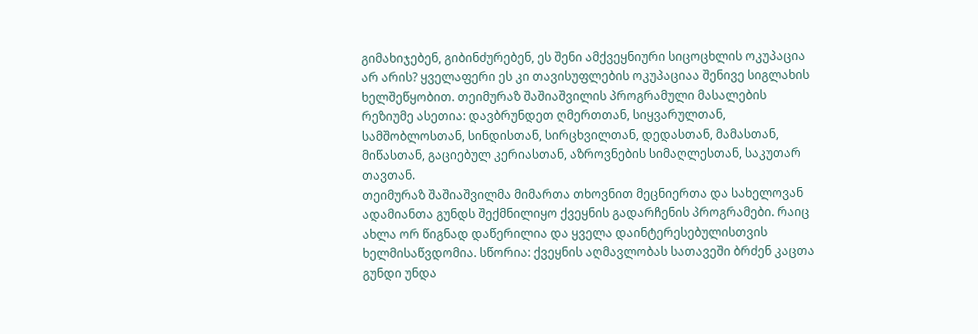გიმახიჯებენ, გიბინძურებენ, ეს შენი ამქვეყნიური სიცოცხლის ოკუპაცია არ არის? ყველაფერი ეს კი თავისუფლების ოკუპაციაა შენივე სიგლახის ხელშეწყობით. თეიმურაზ შაშიაშვილის პროგრამული მასალების რეზიუმე ასეთია: დავბრუნდეთ ღმერთთან, სიყვარულთან, სამშობლოსთან, სინდისთან, სირცხვილთან, დედასთან, მამასთან, მიწასთან, გაციებულ კერიასთან, აზროვნების სიმაღლესთან, საკუთარ თავთან.
თეიმურაზ შაშიაშვილმა მიმართა თხოვნით მეცნიერთა და სახელოვან ადამიანთა გუნდს შექმნილიყო ქვეყნის გადარჩენის პროგრამები. რაიც ახლა ორ წიგნად დაწერილია და ყველა დაინტერესებულისთვის ხელმისაწვდომია. სწორია: ქვეყნის აღმავლობას სათავეში ბრძენ კაცთა გუნდი უნდა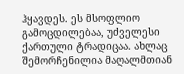ჰყავდეს. ეს მსოფლიო გამოცდილებაა, უძველესი ქართული ტრადიცაა. ახლაც შემორჩენილია მაღალმთიან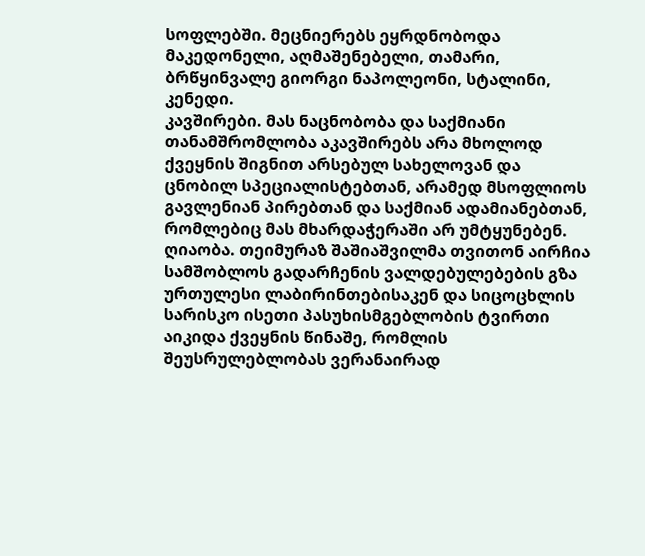სოფლებში. მეცნიერებს ეყრდნობოდა მაკედონელი, აღმაშენებელი, თამარი, ბრწყინვალე გიორგი ნაპოლეონი, სტალინი, კენედი.
კავშირები. მას ნაცნობობა და საქმიანი თანამშრომლობა აკავშირებს არა მხოლოდ ქვეყნის შიგნით არსებულ სახელოვან და ცნობილ სპეციალისტებთან, არამედ მსოფლიოს გავლენიან პირებთან და საქმიან ადამიანებთან, რომლებიც მას მხარდაჭერაში არ უმტყუნებენ.
ღიაობა. თეიმურაზ შაშიაშვილმა თვითონ აირჩია სამშობლოს გადარჩენის ვალდებულებების გზა ურთულესი ლაბირინთებისაკენ და სიცოცხლის სარისკო ისეთი პასუხისმგებლობის ტვირთი აიკიდა ქვეყნის წინაშე, რომლის შეუსრულებლობას ვერანაირად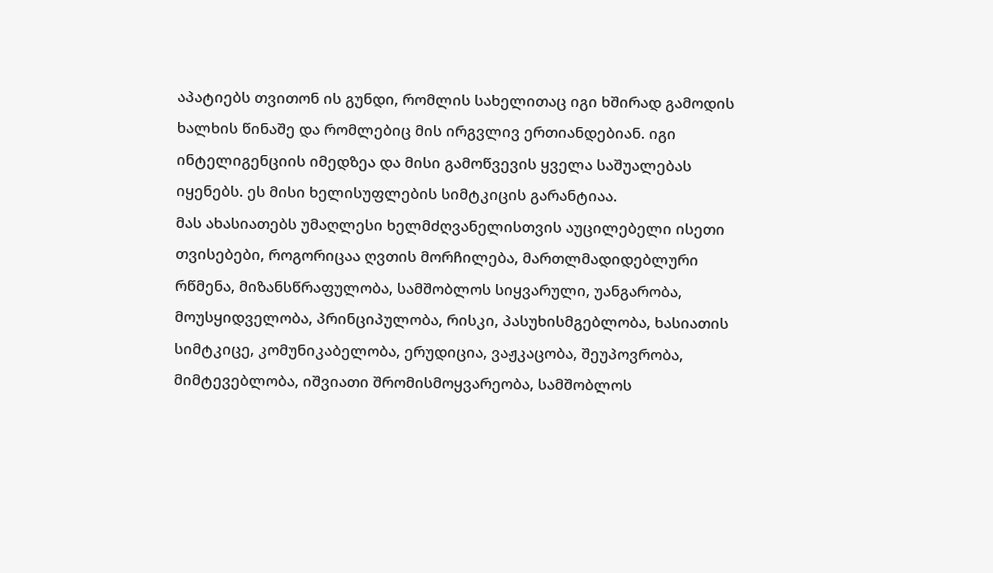აპატიებს თვითონ ის გუნდი, რომლის სახელითაც იგი ხშირად გამოდის ხალხის წინაშე და რომლებიც მის ირგვლივ ერთიანდებიან. იგი ინტელიგენციის იმედზეა და მისი გამოწვევის ყველა საშუალებას იყენებს. ეს მისი ხელისუფლების სიმტკიცის გარანტიაა.
მას ახასიათებს უმაღლესი ხელმძღვანელისთვის აუცილებელი ისეთი თვისებები, როგორიცაა ღვთის მორჩილება, მართლმადიდებლური რწმენა, მიზანსწრაფულობა, სამშობლოს სიყვარული, უანგარობა, მოუსყიდველობა, პრინციპულობა, რისკი, პასუხისმგებლობა, ხასიათის სიმტკიცე, კომუნიკაბელობა, ერუდიცია, ვაჟკაცობა, შეუპოვრობა, მიმტევებლობა, იშვიათი შრომისმოყვარეობა, სამშობლოს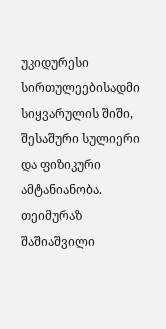უკიდურესი სირთულეებისადმი სიყვარულის შიში, შესაშური სულიერი და ფიზიკური ამტანიანობა.
თეიმურაზ შაშიაშვილი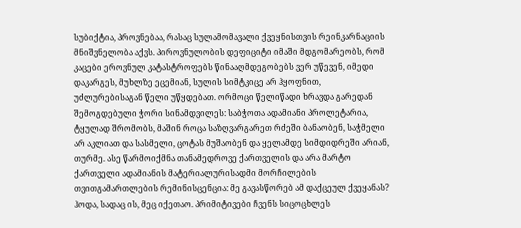სუბიქტია, პროვნებაა, რასაც სულამომავალი ქვეყნისთვის რეინკარნაციის მნიშვნელობა აქვს. პიროვნულობის დეფიციტი იმაში მდგომარეობს, რომ კაცები ეროვნულ კატასტროფებს წინააღმდეგობებს ვერ უწევენ, იმედი დაკარგეს, მუხლზე ეცემიან, სულის სიმტკიცე არ ჰყოფნით, უძლურებისაგან წელი უწყდებათ. ორმოცი წელიწადი ხრავდა გარედან შემოგდებული ჭორი სინამდვილეს: საბჭოთა ადამიანი პროლეტარია, ტყულად შრომობს, მაშინ როცა საზღვარგარეთ რძეში ბანაობენ, საჭმელი არ აკლიათ და სასმელი, ცოტას მუშაობენ და ყელამდე სიმდიდრეში არიან, თურმე. ასე წარმოიქმნა თანამედროვე ქართველის და არა მარტო ქართველი ადამიანის მატერიალურისადმი მორჩილების თვითგამართლების რემინისცენცია: მე გავასწორებ ამ დაქცეულ ქვეყანას? ჰოდა, სადაც ის, მეც იქეთაო. პრიმიტივები ჩვენს სიცოცხლეს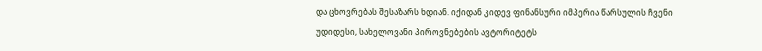და ცხოვრებას შესაზარს ხდიან. იქიდან კიდევ ფინანსური იმპერია წარსულის ჩვენი უდიდესი, სახელოვანი პიროვნებების ავტორიტეტს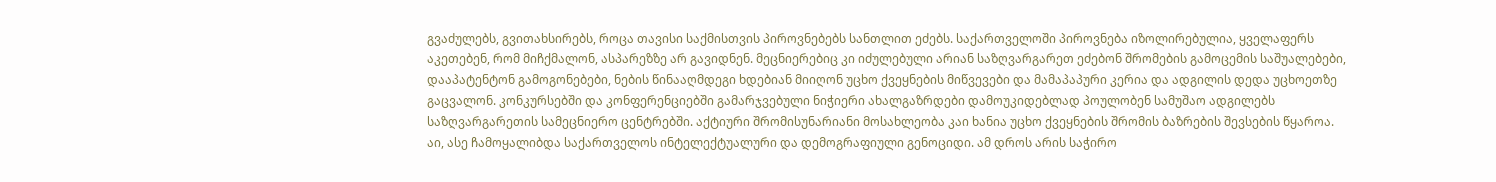გვაძულებს, გვითახსირებს, როცა თავისი საქმისთვის პიროვნებებს სანთლით ეძებს. საქართველოში პიროვნება იზოლირებულია, ყველაფერს აკეთებენ, რომ მიჩქმალონ, ასპარეზზე არ გავიდნენ. მეცნიერებიც კი იძულებული არიან საზღვარგარეთ ეძებონ შრომების გამოცემის საშუალებები, დააპატენტონ გამოგონებები, ნების წინააღმდეგი ხდებიან მიიღონ უცხო ქვეყნების მიწვევები და მამაპაპური კერია და ადგილის დედა უცხოეთზე გაცვალონ. კონკურსებში და კონფერენციებში გამარჯვებული ნიჭიერი ახალგაზრდები დამოუკიდებლად პოულობენ სამუშაო ადგილებს საზღვარგარეთის სამეცნიერო ცენტრებში. აქტიური შრომისუნარიანი მოსახლეობა კაი ხანია უცხო ქვეყნების შრომის ბაზრების შევსების წყაროა. აი, ასე ჩამოყალიბდა საქართველოს ინტელექტუალური და დემოგრაფიული გენოციდი. ამ დროს არის საჭირო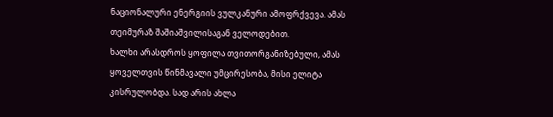ნაციონალური ენერგიის ვულკანური ამოფრქვევა. ამას თეიმურაზ შაშიაშვილისაგან ველოდებით.
ხალხი არასდროს ყოფილა თვითორგანიზებული, ამას ყოველთვის წინმავალი უმცირესობა, მისი ელიტა კისრულობდა. სად არის ახლა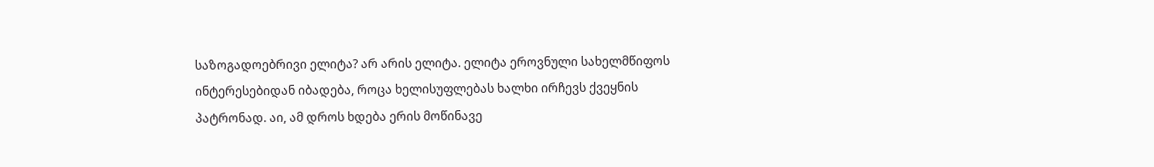საზოგადოებრივი ელიტა? არ არის ელიტა. ელიტა ეროვნული სახელმწიფოს ინტერესებიდან იბადება, როცა ხელისუფლებას ხალხი ირჩევს ქვეყნის პატრონად. აი, ამ დროს ხდება ერის მოწინავე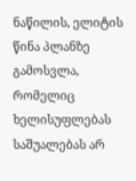ნაწილის, ელიტის წინა პლანზე გამოსვლა, რომელიც ხელისუფლებას საშუალებას არ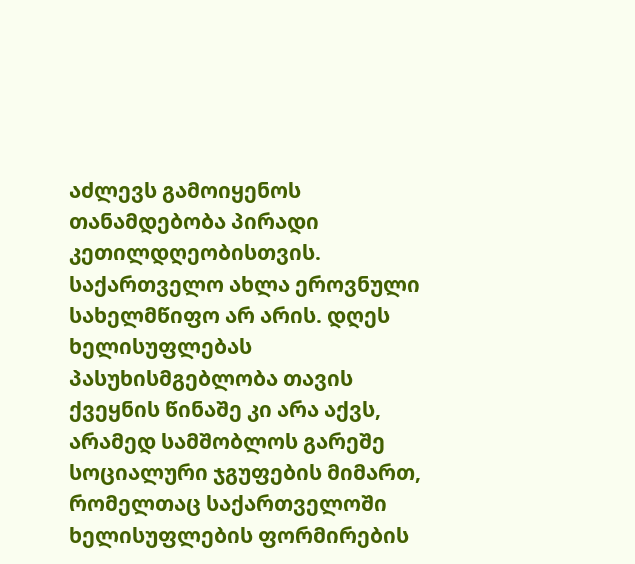აძლევს გამოიყენოს თანამდებობა პირადი კეთილდღეობისთვის. საქართველო ახლა ეროვნული სახელმწიფო არ არის. დღეს ხელისუფლებას პასუხისმგებლობა თავის ქვეყნის წინაშე კი არა აქვს, არამედ სამშობლოს გარეშე სოციალური ჯგუფების მიმართ, რომელთაც საქართველოში ხელისუფლების ფორმირების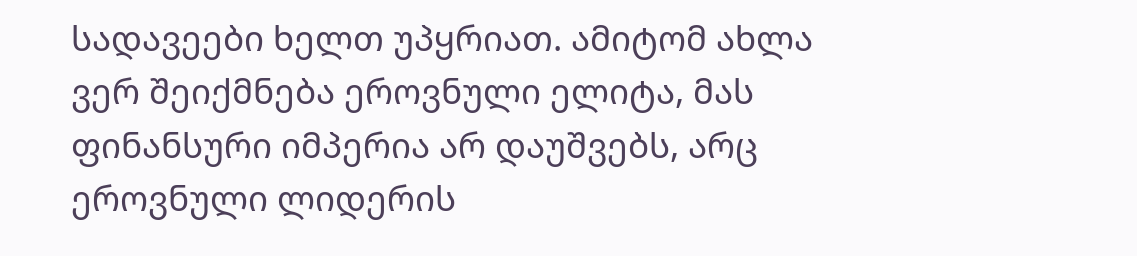სადავეები ხელთ უპყრიათ. ამიტომ ახლა ვერ შეიქმნება ეროვნული ელიტა, მას ფინანსური იმპერია არ დაუშვებს, არც ეროვნული ლიდერის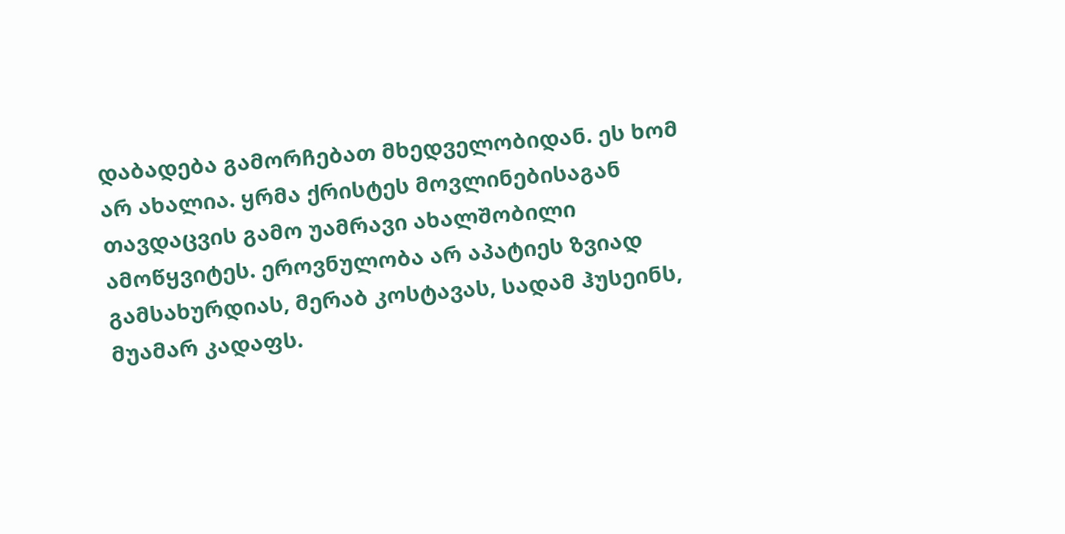დაბადება გამორჩებათ მხედველობიდან. ეს ხომ არ ახალია. ყრმა ქრისტეს მოვლინებისაგან თავდაცვის გამო უამრავი ახალშობილი ამოწყვიტეს. ეროვნულობა არ აპატიეს ზვიად გამსახურდიას, მერაბ კოსტავას, სადამ ჰუსეინს, მუამარ კადაფს.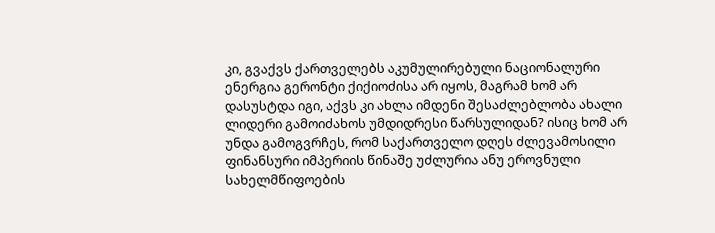კი, გვაქვს ქართველებს აკუმულირებული ნაციონალური ენერგია გერონტი ქიქიოძისა არ იყოს, მაგრამ ხომ არ დასუსტდა იგი, აქვს კი ახლა იმდენი შესაძლებლობა ახალი ლიდერი გამოიძახოს უმდიდრესი წარსულიდან? ისიც ხომ არ უნდა გამოგვრჩეს, რომ საქართველო დღეს ძლევამოსილი ფინანსური იმპერიის წინაშე უძლურია ანუ ეროვნული სახელმწიფოების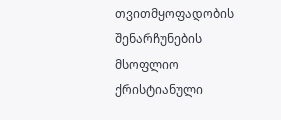თვითმყოფადობის შენარჩუნების მსოფლიო ქრისტიანული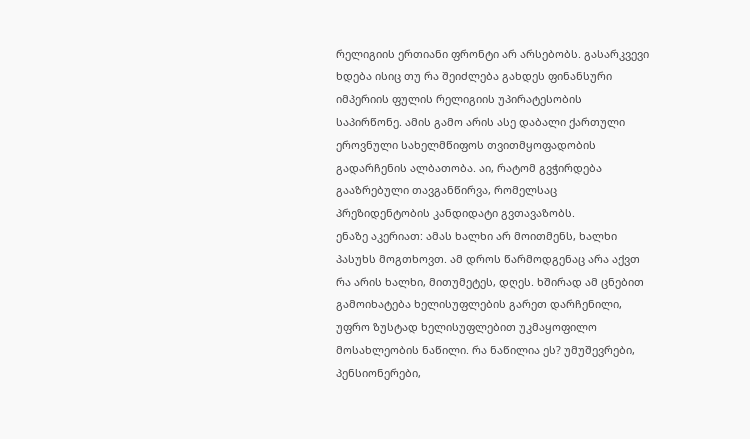რელიგიის ერთიანი ფრონტი არ არსებობს. გასარკვევი ხდება ისიც თუ რა შეიძლება გახდეს ფინანსური იმპერიის ფულის რელიგიის უპირატესობის საპირწონე. ამის გამო არის ასე დაბალი ქართული ეროვნული სახელმწიფოს თვითმყოფადობის გადარჩენის ალბათობა. აი, რატომ გვჭირდება გააზრებული თავგანწირვა, რომელსაც პრეზიდენტობის კანდიდატი გვთავაზობს.
ენაზე აკერიათ: ამას ხალხი არ მოითმენს, ხალხი პასუხს მოგთხოვთ. ამ დროს წარმოდგენაც არა აქვთ რა არის ხალხი, მითუმეტეს, დღეს. ხშირად ამ ცნებით გამოიხატება ხელისუფლების გარეთ დარჩენილი, უფრო ზუსტად ხელისუფლებით უკმაყოფილო მოსახლეობის ნაწილი. რა ნაწილია ეს? უმუშევრები, პენსიონერები,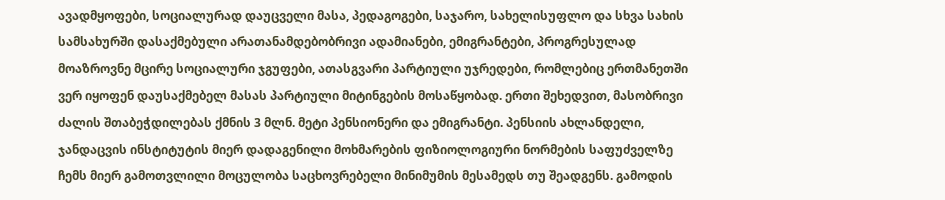ავადმყოფები, სოციალურად დაუცველი მასა, პედაგოგები, საჯარო, სახელისუფლო და სხვა სახის სამსახურში დასაქმებული არათანამდებობრივი ადამიანები, ემიგრანტები, პროგრესულად მოაზროვნე მცირე სოციალური ჯგუფები, ათასგვარი პარტიული უჯრედები, რომლებიც ერთმანეთში ვერ იყოფენ დაუსაქმებელ მასას პარტიული მიტინგების მოსაწყობად. ერთი შეხედვით, მასობრივი ძალის შთაბეჭდილებას ქმნის 3 მლნ. მეტი პენსიონერი და ემიგრანტი. პენსიის ახლანდელი, ჯანდაცვის ინსტიტუტის მიერ დადაგენილი მოხმარების ფიზიოლოგიური ნორმების საფუძველზე ჩემს მიერ გამოთვლილი მოცულობა საცხოვრებელი მინიმუმის მესამედს თუ შეადგენს. გამოდის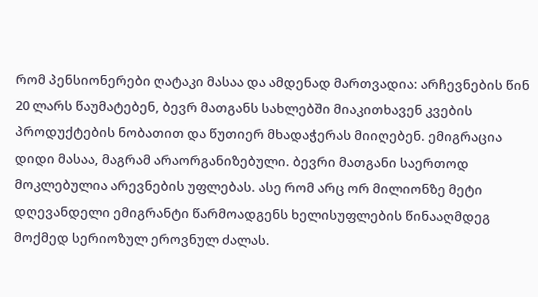რომ პენსიონერები ღატაკი მასაა და ამდენად მართვადია: არჩევნების წინ 20 ლარს წაუმატებენ, ბევრ მათგანს სახლებში მიაკითხავენ კვების პროდუქტების ნობათით და წუთიერ მხადაჭერას მიიღებენ. ემიგრაცია დიდი მასაა, მაგრამ არაორგანიზებული. ბევრი მათგანი საერთოდ მოკლებულია არევნების უფლებას. ასე რომ არც ორ მილიონზე მეტი დღევანდელი ემიგრანტი წარმოადგენს ხელისუფლების წინააღმდეგ მოქმედ სერიოზულ ეროვნულ ძალას.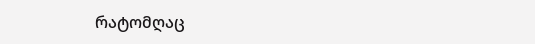რატომღაც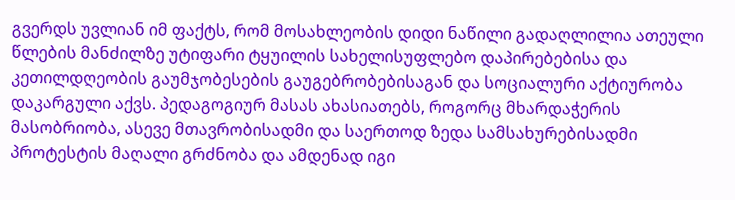გვერდს უვლიან იმ ფაქტს, რომ მოსახლეობის დიდი ნაწილი გადაღლილია ათეული წლების მანძილზე უტიფარი ტყუილის სახელისუფლებო დაპირებებისა და კეთილდღეობის გაუმჯობესების გაუგებრობებისაგან და სოციალური აქტიურობა დაკარგული აქვს. პედაგოგიურ მასას ახასიათებს, როგორც მხარდაჭერის მასობრიობა, ასევე მთავრობისადმი და საერთოდ ზედა სამსახურებისადმი პროტესტის მაღალი გრძნობა და ამდენად იგი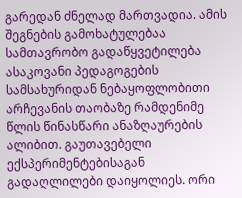გარედან ძნელად მართვადია. ამის შეგნების გამოხატულებაა სამთავრობო გადაწყვეტილება ასაკოვანი პედაგოგების სამსახურიდან ნებაყოფლობითი არჩევანის თაობაზე რამდენიმე წლის წინასწარი ანაზღაურების ალიბით. გაუთავებელი ექსპერიმენტებისაგან გადაღლილები დაიყოლიეს. ორი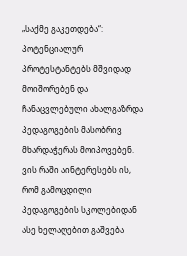„საქმე გაკეთდება“: პოტენციალურ პროტესტანტებს მშვიდად მოიშორებენ და ჩანაცვლებული ახალგაზრდა პედაგოგების მასობრივ მხარდაჭერას მოიპოვებენ. ვის რაში აინტერესებს ის, რომ გამოცდილი პედაგოგების სკოლებიდან ასე ხელაღებით გაშვება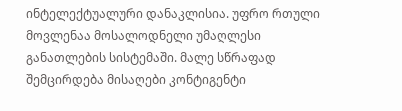ინტელექტუალური დანაკლისია. უფრო რთული მოვლენაა მოსალოდნელი უმაღლესი განათლების სისტემაში. მალე სწრაფად შემცირდება მისაღები კონტიგენტი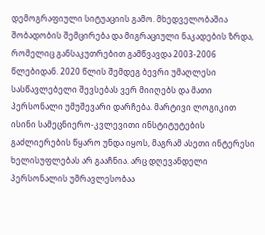დემოგრაფიული სიტუაციის გამო. მხედველობაშია შობადობის შემცირება და მიგრაციული ნაკადების ზრდა, რომელიც განსაკუთრებით გამწვავდა 2003-2006 წლებიდან. 2020 წლის შემდეგ ბევრი უმაღლესი სასწავლებელი შევსებას ვერ მიიღებს და მათი პერსონალი უმუშევარი დარჩება. მარტივი ლოგიკით ისინი სამეცნიერო-კვლევითი ინსტიტუტების გაძლიერების წყარო უნდა იყოს, მაგრამ ასეთი ინტერესი ხელისუფლებას არ გააჩნია. არც დღევანდელი პერსონალის უმრავლესობაა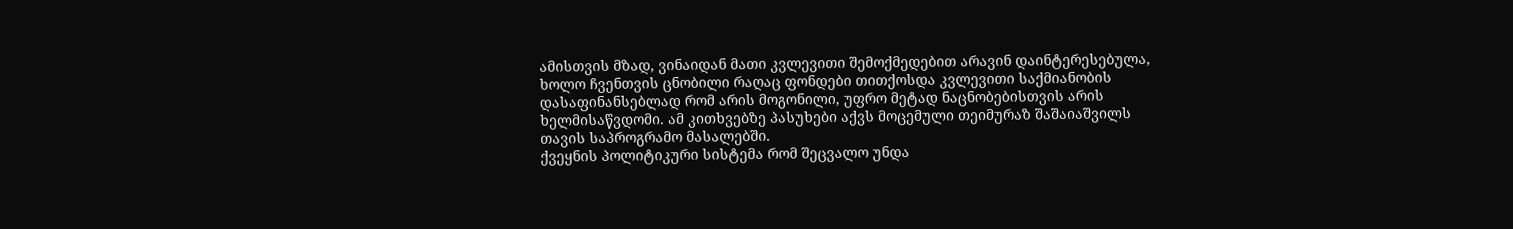ამისთვის მზად, ვინაიდან მათი კვლევითი შემოქმედებით არავინ დაინტერესებულა, ხოლო ჩვენთვის ცნობილი რაღაც ფონდები თითქოსდა კვლევითი საქმიანობის დასაფინანსებლად რომ არის მოგონილი, უფრო მეტად ნაცნობებისთვის არის ხელმისაწვდომი. ამ კითხვებზე პასუხები აქვს მოცემული თეიმურაზ შაშაიაშვილს თავის საპროგრამო მასალებში.
ქვეყნის პოლიტიკური სისტემა რომ შეცვალო უნდა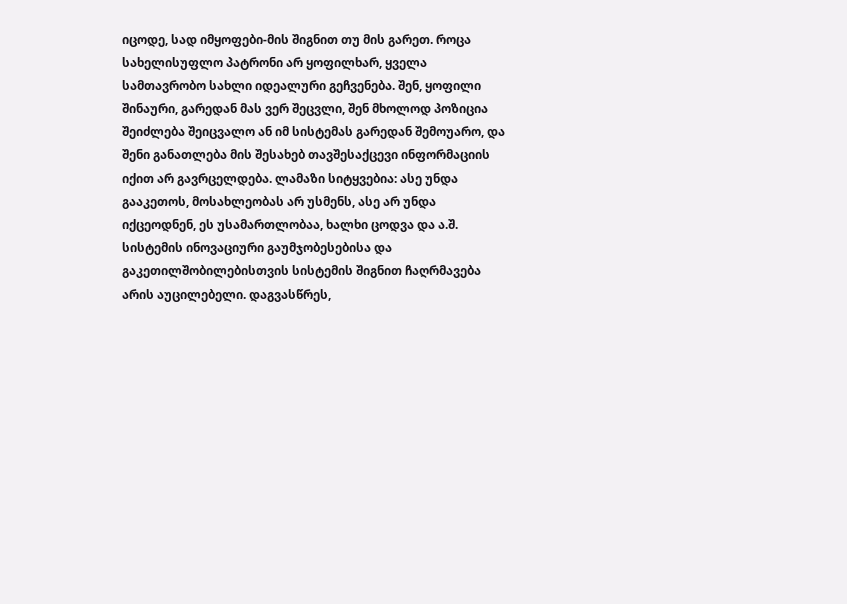იცოდე, სად იმყოფები-მის შიგნით თუ მის გარეთ. როცა სახელისუფლო პატრონი არ ყოფილხარ, ყველა სამთავრობო სახლი იდეალური გეჩვენება. შენ, ყოფილი შინაური, გარედან მას ვერ შეცვლი, შენ მხოლოდ პოზიცია შეიძლება შეიცვალო ან იმ სისტემას გარედან შემოუარო, და შენი განათლება მის შესახებ თავშესაქცევი ინფორმაციის იქით არ გავრცელდება. ლამაზი სიტყვებია: ასე უნდა გააკეთოს, მოსახლეობას არ უსმენს, ასე არ უნდა იქცეოდნენ, ეს უსამართლობაა, ხალხი ცოდვა და ა.შ. სისტემის ინოვაციური გაუმჯობესებისა და გაკეთილშობილებისთვის სისტემის შიგნით ჩაღრმავება არის აუცილებელი. დაგვასწრეს,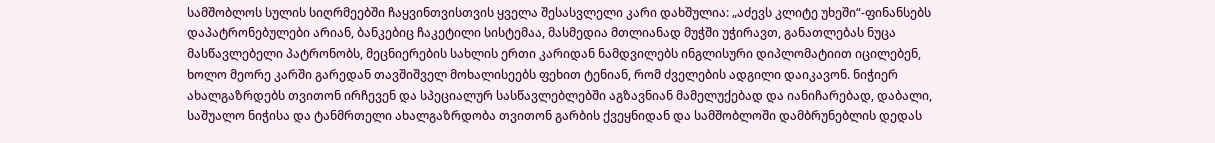სამშობლოს სულის სიღრმეებში ჩაყვინთვისთვის ყველა შესასვლელი კარი დახშულია: „აძევს კლიტე უხეში“-ფინანსებს დაპატრონებულები არიან, ბანკებიც ჩაკეტილი სისტემაა, მასმედია მთლიანად მუჭში უჭირავთ, განათლებას ნუცა მასწავლებელი პატრონობს, მეცნიერების სახლის ერთი კარიდან ნამდვილებს ინგლისური დიპლომატიით იცილებენ, ხოლო მეორე კარში გარედან თავშიშველ მოხალისეებს ფეხით ტენიან, რომ ძველების ადგილი დაიკავონ. ნიჭიერ ახალგაზრდებს თვითონ ირჩევენ და სპეციალურ სასწავლებლებში აგზავნიან მამელუქებად და იანიჩარებად, დაბალი, საშუალო ნიჭისა და ტანმრთელი ახალგაზრდობა თვითონ გარბის ქვეყნიდან და სამშობლოში დამბრუნებლის დედას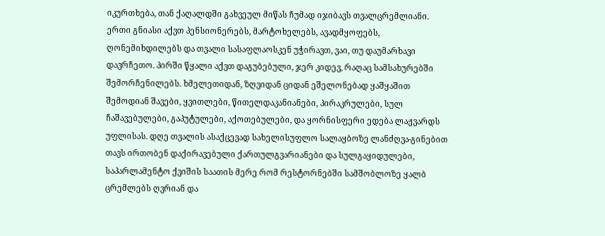იკურთხება, თან ქაღალდში გახვეულ მიწას ჩუმად იჯიბავს თვალცრემლიანი. ერთი გნიასი აქვთ პენსიონერებს, მარტოხელებს, ავადმყოფებს, ღონემიხდილებს და თვალი სასაფლაოსკენ უჭირავთ, ვაი, თუ დაუმარხავი დავრჩეთო. პირში წყალი აქვთ დაგუბებული, ჯერ კიდევ, რაღაც სამსახურებში შემორჩენილებს. ხმელეთიდან, ზღვიდან ციდან ეშელონებად ყაშყაშით შემოდიან შავები, ყვითლები, წითელდაკანიანები, პირაკრულები, სულ ჩაშავებულები, გაპუტულები, აქოთებულები, და ყორნისფერი ედება ლაჟვარდს უფლისას. დღე თვალის ასაქცევად სახელისუფლო სალაყბოზე ლანძღვა-გინებით თავს ირთობენ დაქირავებული ქართულგვარიანები და სულგაყიდულები, საპარლამენტო ქვიშის საათის მერე რომ რესტორნებში სამშობლოზე ყალბ ცრემლებს ღვრიან და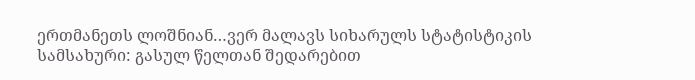ერთმანეთს ლოშნიან…ვერ მალავს სიხარულს სტატისტიკის სამსახური: გასულ წელთან შედარებით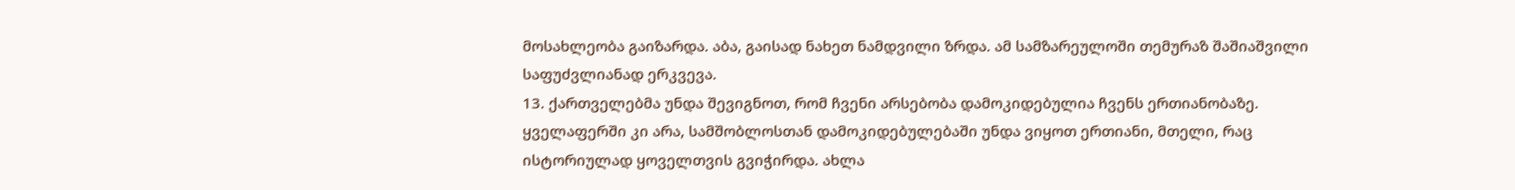მოსახლეობა გაიზარდა. აბა, გაისად ნახეთ ნამდვილი ზრდა. ამ სამზარეულოში თემურაზ შაშიაშვილი საფუძვლიანად ერკვევა.
13. ქართველებმა უნდა შევიგნოთ, რომ ჩვენი არსებობა დამოკიდებულია ჩვენს ერთიანობაზე. ყველაფერში კი არა, სამშობლოსთან დამოკიდებულებაში უნდა ვიყოთ ერთიანი, მთელი, რაც ისტორიულად ყოველთვის გვიჭირდა. ახლა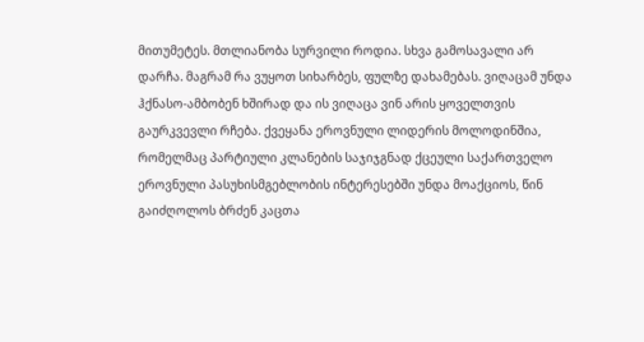მითუმეტეს. მთლიანობა სურვილი როდია. სხვა გამოსავალი არ დარჩა. მაგრამ რა ვუყოთ სიხარბეს, ფულზე დახამებას. ვიღაცამ უნდა ჰქნასო-ამბობენ ხშირად და ის ვიღაცა ვინ არის ყოველთვის გაურკვევლი რჩება. ქვეყანა ეროვნული ლიდერის მოლოდინშია, რომელმაც პარტიული კლანების საჯიჯგნად ქცეული საქართველო ეროვნული პასუხისმგებლობის ინტერესებში უნდა მოაქციოს, წინ გაიძღოლოს ბრძენ კაცთა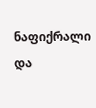ნაფიქრალი და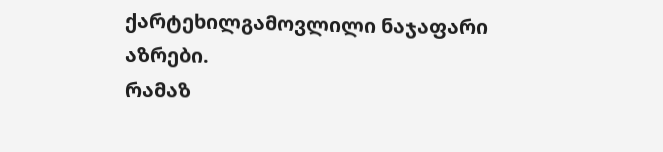ქარტეხილგამოვლილი ნაჯაფარი აზრები.
რამაზ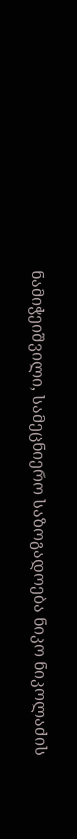ნამიჭეიშვილი, სამეცნიერო საზოგადოება ნიკო ნიკოლაძის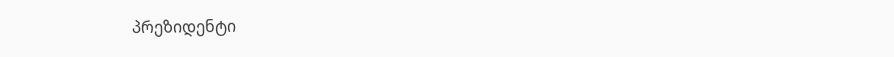პრეზიდენტი